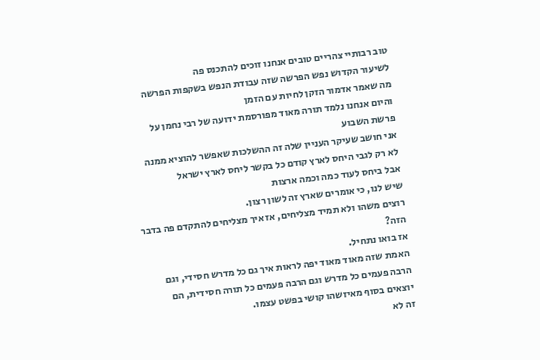טוב רבותיי צהריים טובים אנחנו זוכים להתכנס פה
לשיעור הקדוש נפש הפרשה שזה עבודת הנפש בשקפות הפרשה
מה שאמר אדמור הזקן לחיות עם הזמן
והיום אנחנו נלמד תורה מאוד מפורסמת ידועה של רבי נחמן על פרשת השבוע
אני חושב שעיקר העניין שלה זה ההשלכות שאפשר להוציא ממנה
לא רק לגבי היחס לארץ קודם כל בקשר ליחס לארץ ישראל
אבל ביחס לעוד כמה וכמה ארצות
שיש לנו, כי אומרים שארץ זה לשון רצון.
רוצים משהו ולא תמיד מצליחים, אז איך מצליחים להתקדם פה בדבר הזה?
אז בואו נתחיל.
האמת שזה מאוד מאוד יפה לראות איך גם כל מדרש חסידי, וגם הרבה פעמים כל מדרש וגם הרבה פעמים כל תורה חסידית, הם יוצאים בסוף מאיזשהו קושי בפשט עצמו.
זה לא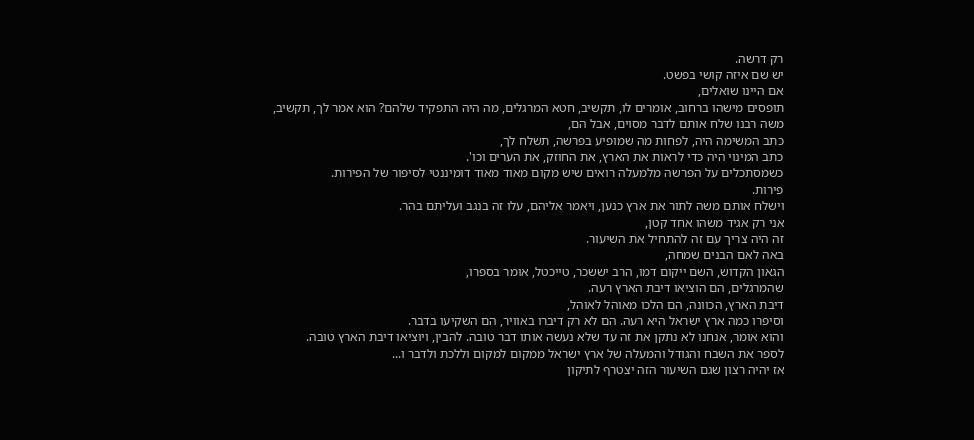רק דרשה.
יש שם איזה קושי בפשט.
אם היינו שואלים,
תופסים מישהו ברחוב, אומרים לו, תקשיב, חטא המרגלים, מה היה התפקיד שלהם? הוא אמר לך, תקשיב,
משה רבנו שלח אותם לדבר מסוים, אבל הם,
כתב המשימה היה, לפחות מה שמופיע בפרשה, תשלח לך,
כתב המינוי היה כדי לראות את הארץ, את החוזק, את הערים וכו'.
כשמסתכלים על הפרשה מלמעלה רואים שיש מקום מאוד מאוד דומיננטי לסיפור של הפירות.
פירות.
וישלח אותם משה לתור את ארץ כנען, ויאמר אליהם, עלו זה בנגב ועליתם בהר.
אני רק אגיד משהו אחד קטן,
זה היה צריך עם זה להתחיל את השיעור.
באה לאם הבנים שמחה,
הגאון הקדוש, השם ייקום דמו, הרב יששכר, טייכטל, אומר בספרו,
שהמרגלים, הם הוציאו דיבת הארץ רעה.
דיבת הארץ, הכוונה, הם הלכו מאוהל לאוהל,
וסיפרו כמה ארץ ישראל היא רעה. הם לא רק דיברו באוויר, הם השקיעו בדבר.
והוא אומר, אנחנו לא נתקן את זה עד שלא נעשה אותו דבר טובה. להבין, ויוציאו דיבת הארץ טובה.
לספר את השבח והגודל והמעלה של ארץ ישראל ממקום למקום וללכת ולדבר ו...
אז יהיה רצון שגם השיעור הזה יצטרף לתיקון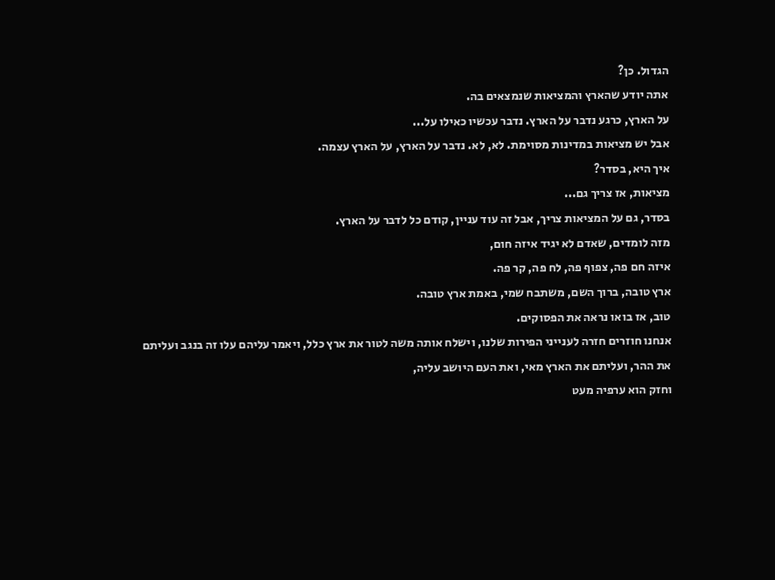הגדול. כן?
אתה יודע שהארץ והמציאות שנמצאים בה.
על הארץ, כרגע נדבר על הארץ. נדבר עכשיו כאילו על...
אבל יש מציאות במדינות מסוימת. לא, לא. נדבר על הארץ, על הארץ עצמה.
איך היא, בסדר?
מציאות, אז צריך גם...
בסדר, גם על המציאות צריך, אבל זה עוד עניין, קודם כל לדבר על הארץ.
מזה לומדים, שאדם לא יגיד איזה חום,
איזה חם פה, צפוף פה, לח פה, קר פה.
ארץ טובה, ברוך השם, משתבח שמי, באמת ארץ טובה.
טוב, אז בואו נראה את הפסוקים.
אנחנו חוזרים חזרה לענייני הפירות שלנו, וישלח אותה משה לטור את ארץ כלל, ויאמר עליהם עלו זה בנגב ועליתם את ההר, ועליתם את הארץ מאי, ואת העם היושב עליה,
וחזק הוא ערפיה מעט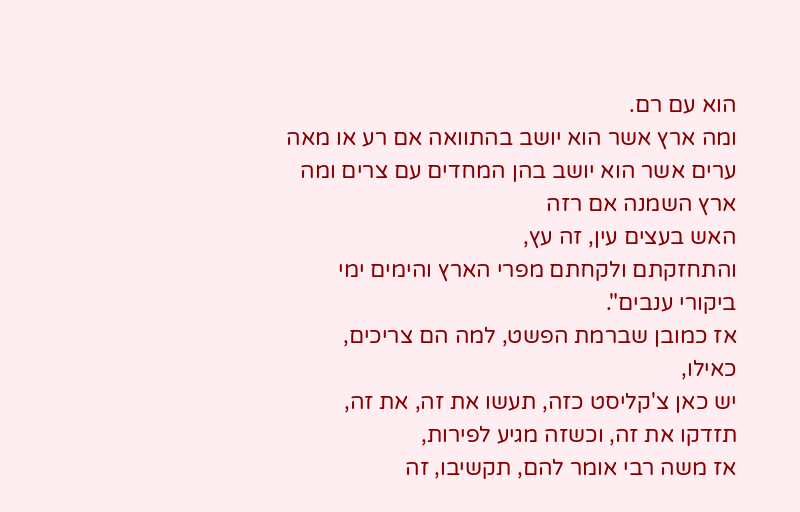הוא עם רם.
ומה ארץ אשר הוא יושב בהתוואה אם רע או מאה ערים אשר הוא יושב בהן המחדים עם צרים ומה ארץ השמנה אם רזה
האש בעצים עין, זה עץ,
והתחזקתם ולקחתם מפרי הארץ והימים ימי ביקורי ענבים".
אז כמובן שברמת הפשט, למה הם צריכים, כאילו,
יש כאן צ'קליסט כזה, תעשו את זה, את זה, תזדקו את זה, וכשזה מגיע לפירות,
אז משה רבי אומר להם, תקשיבו, זה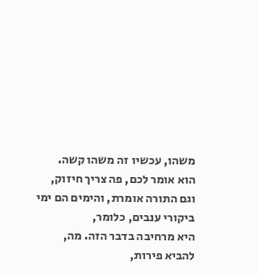משהו, עכשיו זה משהו קשה.
הוא אומר לכם, פה צריך חיזוק,
וגם התורה אומרת, והימים הם ימי ביקורי ענבים, כלומר,
היא מרחיבה בדבר הזה. מה, להביא פירות,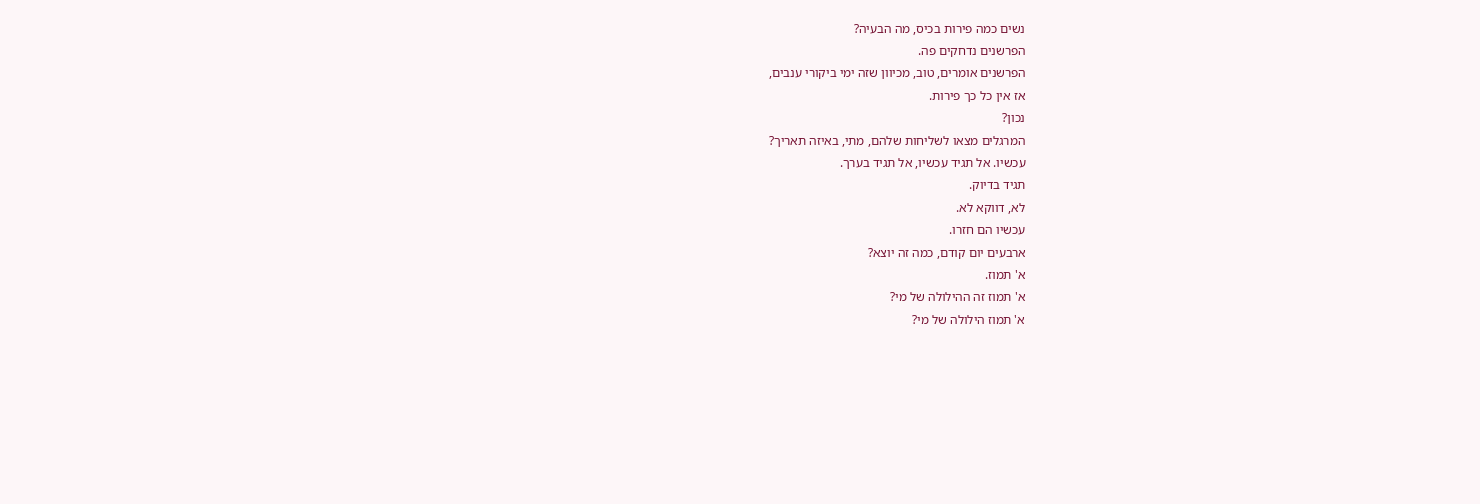נשים כמה פירות בכיס, מה הבעיה?
הפרשנים נדחקים פה.
הפרשנים אומרים, טוב, מכיוון שזה ימי ביקורי ענבים,
אז אין כל כך פירות.
נכון?
המרגלים מצאו לשליחות שלהם, מתי, באיזה תאריך?
עכשיו. אל תגיד עכשיו, אל תגיד בערך.
תגיד בדיוק.
לא, דווקא לא.
עכשיו הם חזרו.
ארבעים יום קודם, כמה זה יוצא?
א' תמוז.
א' תמוז זה ההילולה של מי?
א' תמוז הילולה של מי?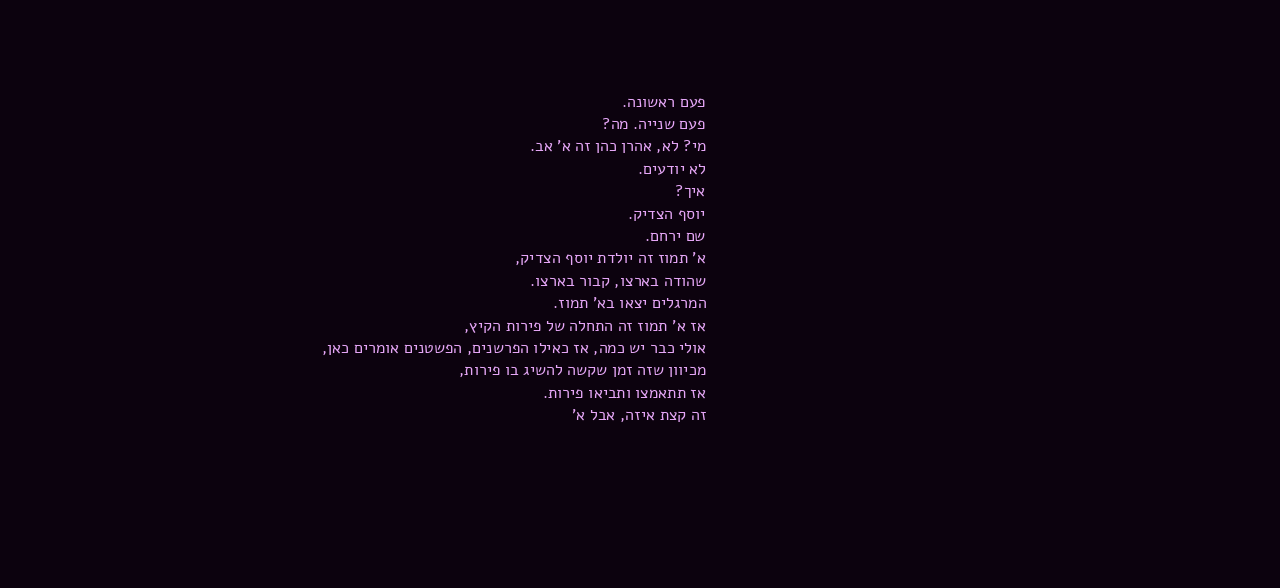פעם ראשונה.
פעם שנייה. מה?
מי? לא, אהרן כהן זה א' אב.
לא יודעים.
איך?
יוסף הצדיק.
שם ירחם.
א' תמוז זה יולדת יוסף הצדיק,
שהודה בארצו, קבור בארצו.
המרגלים יצאו בא' תמוז.
אז א' תמוז זה התחלה של פירות הקיץ,
אולי כבר יש כמה, אז כאילו הפרשנים, הפשטנים אומרים כאן,
מכיוון שזה זמן שקשה להשיג בו פירות,
אז תתאמצו ותביאו פירות.
זה קצת איזה, אבל א'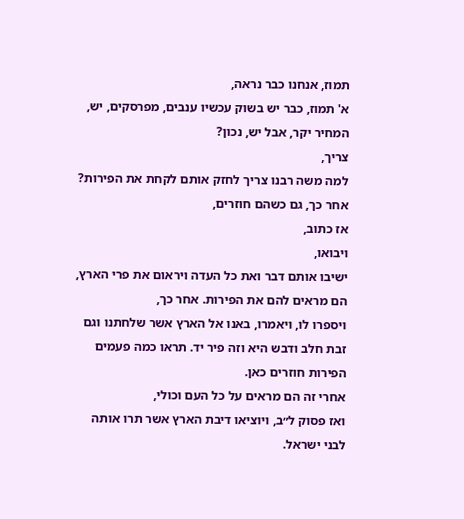תמוז, אנחנו כבר נראה,
א' תמוז, כבר יש בשוק עכשיו ענבים, מפרסקים, יש, המחיר יקר, אבל יש, נכון?
צריך,
למה משה רבנו צריך לחזק אותם לקחת את הפירות? אחר כך, גם כשהם חוזרים,
אז כתוב,
ויבואו,
ישיבו אותם דבר ואת כל העדה ויראום את פרי הארץ,
הם מראים להם את הפירות. אחר כך,
ויספרו לו, ויאמרו, באנו אל הארץ אשר שלחתנו וגם זבת חלב ודבש היא וזה פיר יד. תראו כמה פעמים הפירות חוזרים כאן.
אחרי זה הם מראים על כל העם וכולי,
ואז פסוק ל״ב, ויוציאו דיבת הארץ אשר תרו אותה לבני ישראל.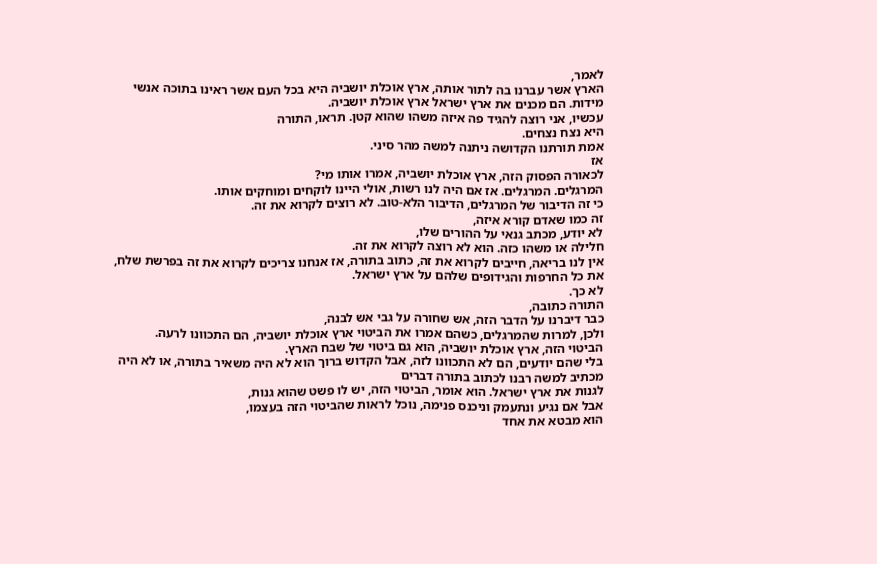לאמר,
הארץ אשר עברנו בה לתור אותה, ארץ אוכלת יושביה היא בכל העם אשר ראינו בתוכה אנשי מידות. הם מכנים את ארץ ישראל ארץ אוכלת יושביה.
עכשיו, אני רוצה להגיד פה איזה משהו שהוא קטן. תראו, התורה
היא נצח נצחים.
אמת תורתנו הקדושה ניתנה למשה מהר סיני.
אז
לכאורה הפסוק הזה, ארץ אוכלת יושביה, אמרו אותו מי?
המרגלים. המרגלים. אז אם היה לנו רשות, אולי היינו לוקחים ומוחקים אותו.
כי זה הדיבור של המרגלים, הדיבור הלא-טוב. לא רוצים לקרוא את זה.
זה כמו שאדם קורא איזה,
לא יודע, מכתב גנאי על ההורים שלו,
חלילה או משהו כזה. הוא לא רוצה לקרוא את זה.
אין לנו בריאה, חייבים לקרוא את זה, כתוב בתורה, אז אנחנו צריכים לקרוא את זה בפרשת שלח, את כל החרפות והגידופים שלהם על ארץ ישראל.
לא כך.
התורה כתובה,
כבר דיברנו על הדבר הזה, אש שחורה על גבי אש לבנה,
ולכן, למרות שהמרגלים, כשהם אמרו את הביטוי ארץ אוכלת יושביה, הם התכוונו לרעה.
הביטוי הזה, ארץ אוכלת יושביה, הוא גם ביטוי של שבח הארץ.
בלי שהם יודעים, הם לא התכוונו לזה, אבל הקדוש ברוך הוא לא היה משאיר בתורה, או לא היה מכתיב למשה רבנו לכתוב בתורה דברים
לגנות את ארץ ישראל. הוא אומר, הביטוי הזה, יש לו פשט שהוא גנות,
אבל אם נגיע ונתעמק וניכנס פנימה, נוכל לראות שהביטוי הזה בעצמו,
הוא מבטא את אחד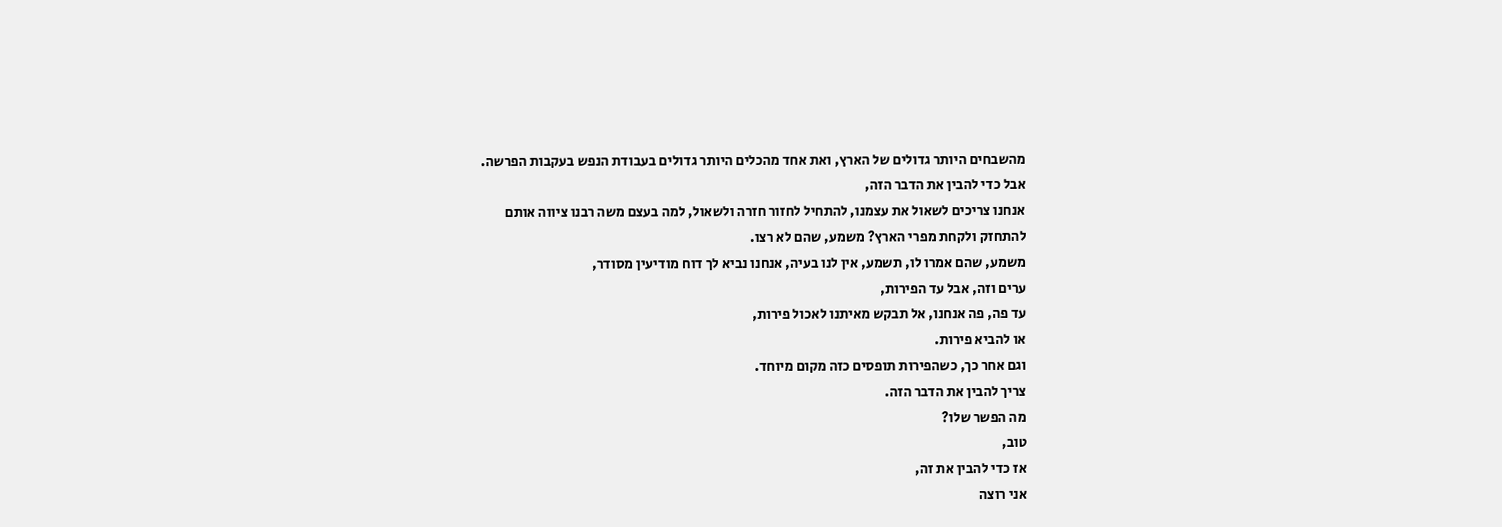מהשבחים היותר גדולים של הארץ, ואת אחד מהכלים היותר גדולים בעבודת הנפש בעקבות הפרשה.
אבל כדי להבין את הדבר הזה,
אנחנו צריכים לשאול את עצמנו, להתחיל לחזור חזרה ולשאול, למה בעצם משה רבנו ציווה אותם
להתחזק ולקחת מפרי הארץ? משמע, שהם לא רצו.
משמע, שהם אמרו לו, תשמע, אין לנו בעיה, אנחנו נביא לך דוח מודיעין מסודר,
ערים וזה, אבל עד הפירות,
עד פה, פה אנחנו, אל תבקש מאיתנו לאכול פירות,
או להביא פירות.
וגם אחר כך, כשהפירות תופסים כזה מקום מיוחד.
צריך להבין את הדבר הזה.
מה הפשר שלו?
טוב,
אז כדי להבין את זה,
אני רוצה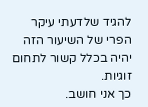להגיד שלדעתי עיקר הפרי של השיעור הזה יהיה בכלל קשור לתחום זוגיות.
כך אני חושב.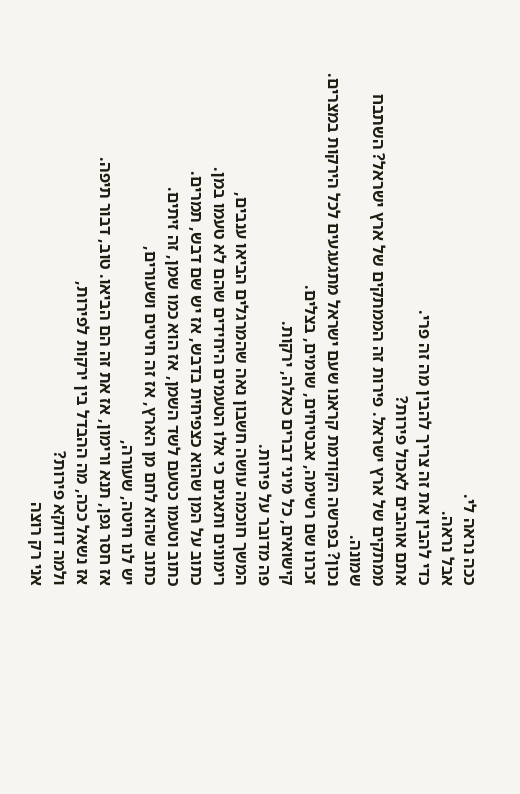ככה נראה לי.
אבל נראה.
כדי להבין את זה צריך להבין מה זה פרי.
אתם אוהבים לאכול פירות?
ממתקים של ארץ ישראל. פירות זה הממתקים של ארץ ישראל? השתבח שמונה.
נכון? בפרשה הקודמת קראנו שעם ישראל מתגעגעים לכל הירקות במצרים. זכרנו שם רשימה, אבטיחים, שומים, בצלים.
קישואים, כל מיני דברים כאלה, ירקות.
פה מדובר על פירות.
המשך חוכמה עושה חשבון נאה שהמרגלים הביאו ענבים,
רימונים ותאנים כי אלו הטעמים היחידים שהם לא טעמו במן.
כתוב על המן שהוא כצפיחית בדבש, אז יש שם דבש, תמרים.
כתוב וטעמו כטעם לשד השמן, אז הוא כמו שמן, זה זיתים.
כתוב שהוא לחם מן הארץ, אז זה חיטים ושעורים,
יש לנו חיטה, שעורה,
אז חסר גפן, תנא ורימון, אז את זה הם הביאו. טוב, דבור תיפה.
אז נשאל ככה, מה ההבדל בין ירקות לפירות,
ולמה דווקא פירות?
אני רק רוצה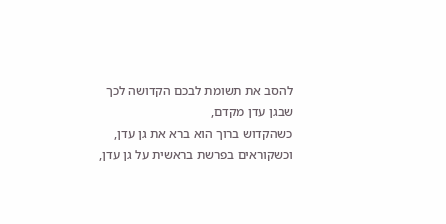להסב את תשומת לבכם הקדושה לכך
שבגן עדן מקדם,
כשהקדוש ברוך הוא ברא את גן עדן,
וכשקוראים בפרשת בראשית על גן עדן,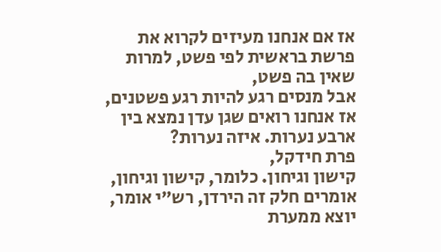אז אם אנחנו מעיזים לקרוא את פרשת בראשית לפי פשט, למרות שאין בה פשט,
אבל מנסים רגע להיות רגע פשטנים, אז אנחנו רואים שגן עדן נמצא בין ארבע נערות. איזה נערות?
פרת חידקל,
קישון וגיחון. כלומר, קישון וגיחון, אומרים חלק זה הירדן, רש״י אומר, יוצא ממערת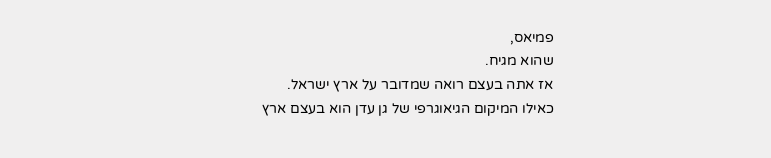פמיאס,
שהוא מגיח.
אז אתה בעצם רואה שמדובר על ארץ ישראל.
כאילו המיקום הגיאוגרפי של גן עדן הוא בעצם ארץ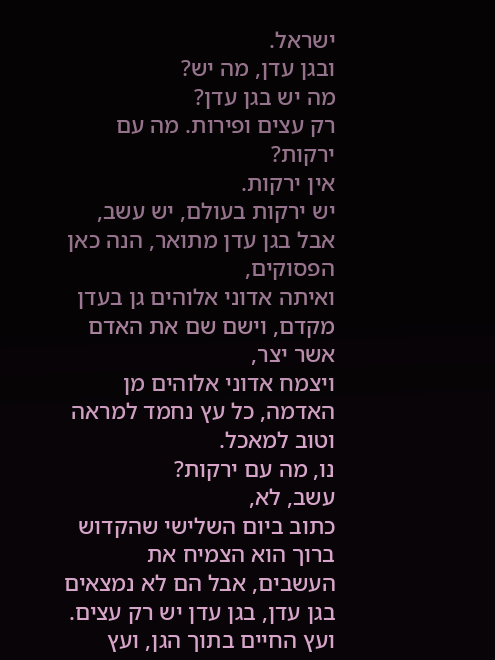ישראל.
ובגן עדן, מה יש?
מה יש בגן עדן?
רק עצים ופירות. מה עם ירקות?
אין ירקות.
יש ירקות בעולם, יש עשב, אבל בגן עדן מתואר, הנה כאן הפסוקים,
ואיתה אדוני אלוהים גן בעדן מקדם, וישם שם את האדם אשר יצר,
ויצמח אדוני אלוהים מן האדמה, כל עץ נחמד למראה וטוב למאכל.
נו, מה עם ירקות?
עשב, לא,
כתוב ביום השלישי שהקדוש ברוך הוא הצמיח את העשבים, אבל הם לא נמצאים בגן עדן, בגן עדן יש רק עצים.
ועץ החיים בתוך הגן, ועץ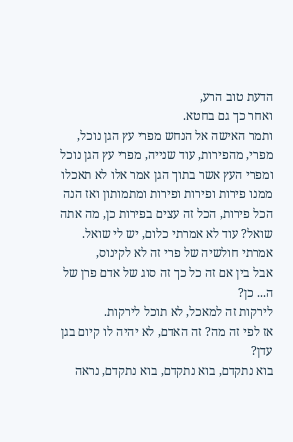הדעת טוב הרע,
ואחר כך גם בחטא.
ותמר האישה אל הנחש מפרי עץ הגן נוכל, מפרי, מהפירות, עוד שנייה, מפרי עץ הגן נוכל ומפרי העץ אשר בתוך הגן אמר אלו לא תאכלו ממנו פירות ופירות ופירות ומתמותון ואז הנה הכל פירות, הכל זה עצים בפירות כן, מה אתה שואל? עוד לא אמרתי כלום, יש לי שואל. אמרתי חולשיה של פרי זה לא לקינוס,
אבל בין אם זה כל כך זה סוג של אדם פרן של ה... כן?
לירקות זה למאכל, לא תוכל לירקות.
אז לפי זה מה? זה האדם, לא יהיה לו קיום בגן עדן?
בוא נתקדם, בוא נתקדם, בוא נתקדם, נראה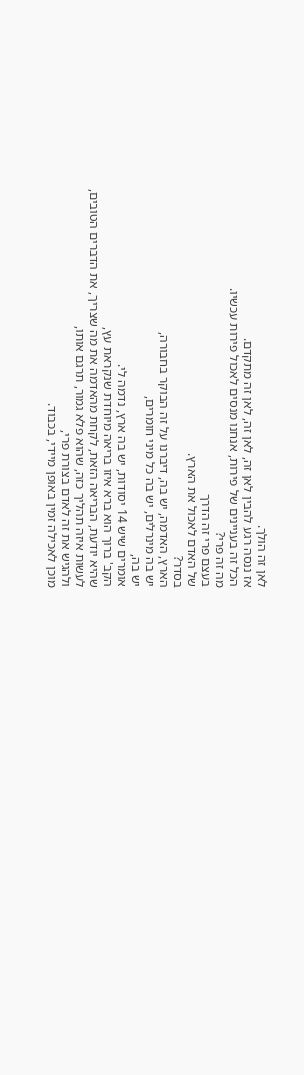לאן זה הולך.
אז ננסה רגע להבין לאן זה, לאן זה, לאן זה מתקדם.
הכל זה בעניינים של פירות, אנחנו מנסים לאכול פירות עכשיו.
מה זה פרי?
בעצם פרי זה הדרך
של האדם לאכול את הארץ.
בסדר?
הארץ, האדמה, יש בה, דיברנו על זה הבוקר בחבורה,
יש בה מינרלים, יש בה כל מיני חומרים,
יש בה,
אומרים שיש 14 יסודות, יש בה ארץ, נדמה לי.
הקב' ברוך הוא ברא איזו בריאה מיוחדת שנקראת עץ,
שהיא יודעת, הבריאה הזאת, לקחת מהאדמה את מה שצריך, את הדברים הטובים,
לעשות איזה תהליך כזה, שהוא פלא גמור, תרגם אותו,
ולהגיש את זה לאדם בצורת פרי,
מוכן לאכילה זמין באופן מיידי, בכבוד.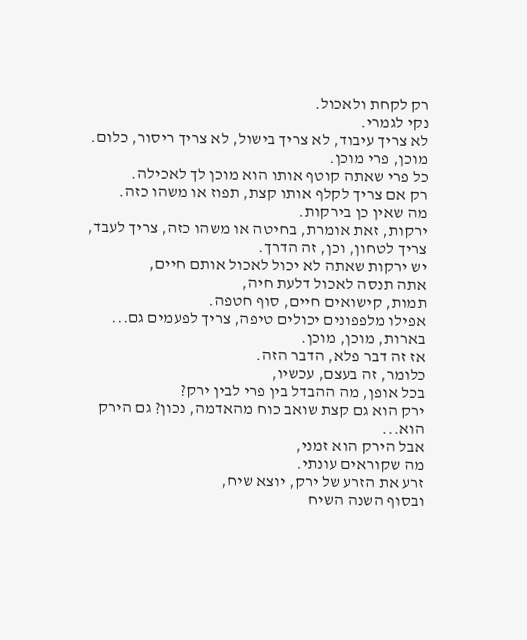רק לקחת ולאכול.
נקי לגמרי.
לא צריך עיבוד, לא צריך בישול, לא צריך ריסור, כלום.
מוכן, פרי מוכן.
כל פרי שאתה קוטף אותו הוא מוכן לך לאכילה.
רק אם צריך לקלף אותו קצת, תפוז או משהו כזה.
מה שאין כן בירקות.
ירקות, זאת אומרת, בחיטה או משהו כזה, צריך לעבד, צריך לטחון, וכן, זה הדרך.
יש ירקות שאתה לא יכול לאכול אותם חיים,
אתה תנסה לאכול דלעת חיה,
תמות, קישואים חיים, סוף חטפה.
אפילו מלפפונים יכולים טיפה, צריך לפעמים גם... בארות, מוכן, מוכן.
אז זה דבר פלא, הדבר הזה.
כלומר, זה בעצם, עכשיו,
בכל אופן, מה ההבדל בין פרי לבין ירק?
ירק הוא גם קצת שואב כוח מהאדמה, נכון? גם הירק הוא...
אבל הירק הוא זמני,
מה שקוראים עונתי.
זרע את הזרע של ירק, יוצא שיח,
ובסוף השנה השיח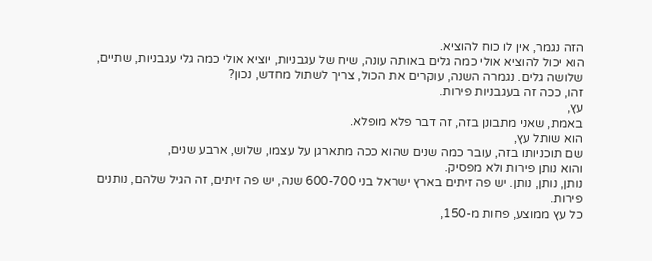הזה נגמר, אין לו כוח להוציא.
הוא יכול להוציא אולי כמה גלים באותה עונה, שיח של עגבניות, יוציא אולי כמה גלי עגבניות, שתיים, שלושה גלים. נגמרה השנה, עוקרים את הכול, צריך לשתול מחדש, נכון?
זהו, ככה זה בעגבניות פירות.
עץ,
באמת, שאני מתבונן בזה, זה דבר פלא מופלא.
הוא שותל עץ,
שם תוכניותו בזה, עובר כמה שנים שהוא ככה מתארגן על עצמו, שלוש, ארבע שנים,
והוא נותן פירות ולא מפסיק.
נותן, נותן, נותן. יש פה זיתים בארץ ישראל בני 600-700 שנה, יש פה זיתים, זה הגיל שלהם, נותנים פירות.
כל עץ ממוצע, פחות מ-150,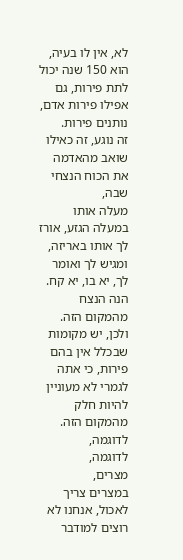לא, אין לו בעיה, הוא 150 שנה יכול לתת פירות, גם אפילו פירות אדם, נותנים פירות.
זה נוגע, זה כאילו שואב מהאדמה את הכוח הנצחי שבה,
מעלה אותו במעלה הגזע, אורז לך אותו באריזה, ומגיש לך ואומר לך, יא בו, יא קח.
הנה הנצח מהמקום הזה.
ולכן, יש מקומות שבכלל אין בהם פירות, כי אתה לגמרי לא מעוניין להיות חלק מהמקום הזה. לדוגמה,
לדוגמה,
מצרים,
במצרים צריך לאכול, אנחנו לא רוצים למודבר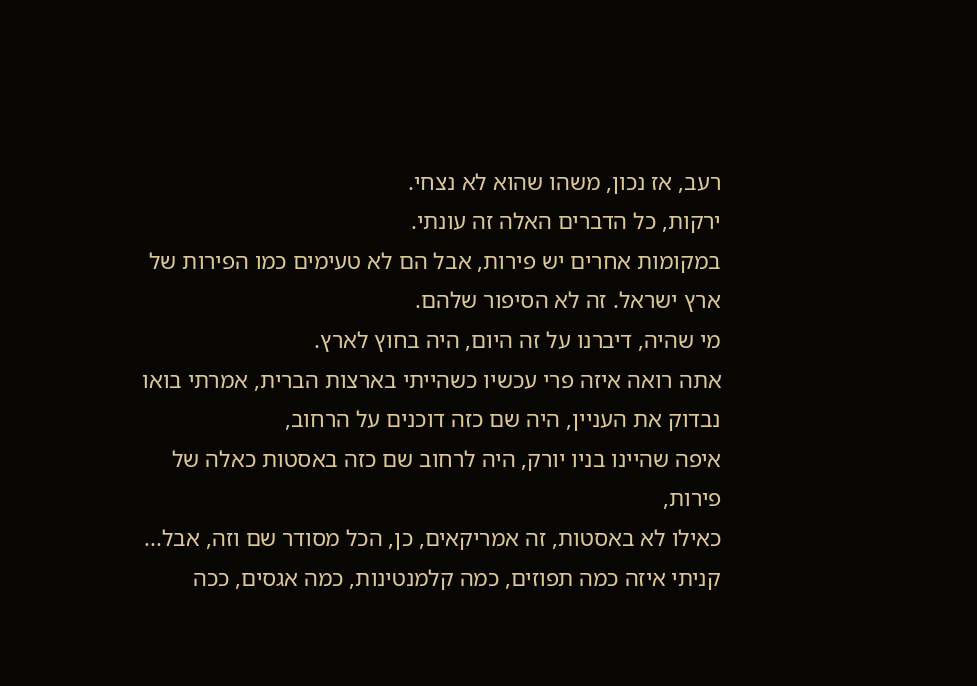רעב, אז נכון, משהו שהוא לא נצחי.
ירקות, כל הדברים האלה זה עונתי.
במקומות אחרים יש פירות, אבל הם לא טעימים כמו הפירות של ארץ ישראל. זה לא הסיפור שלהם.
מי שהיה, דיברנו על זה היום, היה בחוץ לארץ.
אתה רואה איזה פרי עכשיו כשהייתי בארצות הברית, אמרתי בואו נבדוק את העניין, היה שם כזה דוכנים על הרחוב,
איפה שהיינו בניו יורק, היה לרחוב שם כזה באסטות כאלה של פירות,
כאילו לא באסטות, זה אמריקאים, כן, הכל מסודר שם וזה, אבל...
קניתי איזה כמה תפוזים, כמה קלמנטינות, כמה אגסים, ככה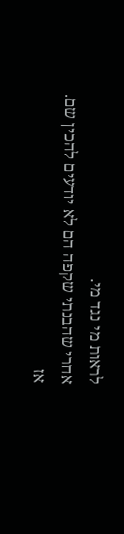לראות מי נגד מי.
אחרי שהבנתי שקפה הם לא יודעים להכין שם.
אז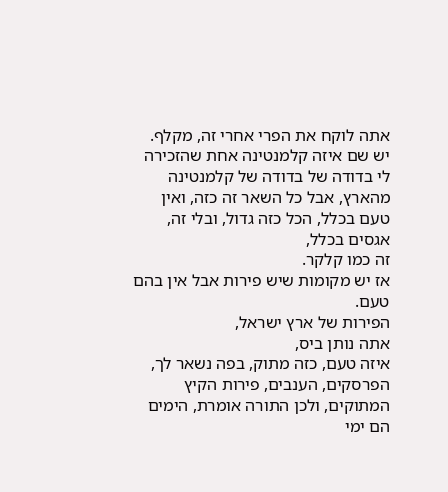אתה לוקח את הפרי אחרי זה, מקלף.
יש שם איזה קלמנטינה אחת שהזכירה לי בדודה של בדודה של קלמנטינה מהארץ, אבל כל השאר זה כזה, ואין טעם בכלל, הכל כזה גדול, ובלי זה, אגסים בכלל,
זה כמו קלקר.
אז יש מקומות שיש פירות אבל אין בהם טעם.
הפירות של ארץ ישראל,
אתה נותן ביס,
איזה טעם, כזה מתוק, בפה נשאר לך,
הפרסקים, הענבים, פירות הקיץ המתוקים, ולכן התורה אומרת, הימים הם ימי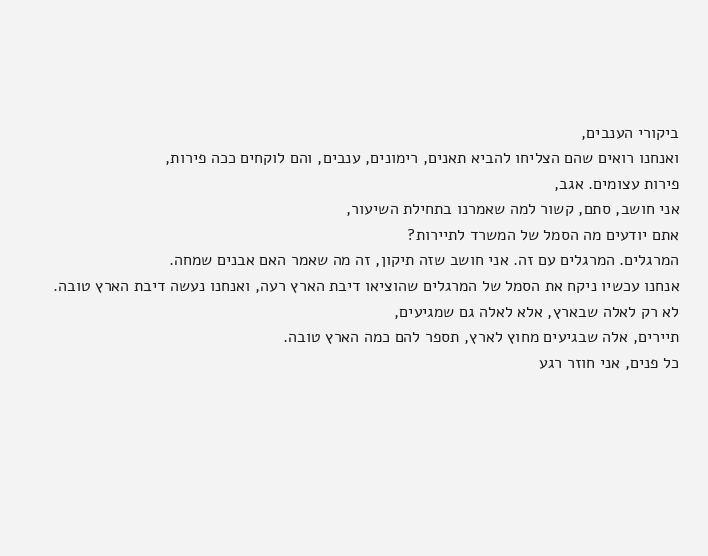ביקורי הענבים,
ואנחנו רואים שהם הצליחו להביא תאנים, רימונים, ענבים, והם לוקחים ככה פירות,
פירות עצומים. אגב,
אני חושב, סתם, קשור למה שאמרנו בתחילת השיעור,
אתם יודעים מה הסמל של המשרד לתיירות?
המרגלים. המרגלים עם זה. אני חושב שזה תיקון, זה מה שאמר האם אבנים שמחה.
אנחנו עכשיו ניקח את הסמל של המרגלים שהוציאו דיבת הארץ רעה, ואנחנו נעשה דיבת הארץ טובה.
לא רק לאלה שבארץ, אלא לאלה גם שמגיעים,
תיירים, אלה שבגיעים מחוץ לארץ, תספר להם כמה הארץ טובה.
כל פנים, אני חוזר רגע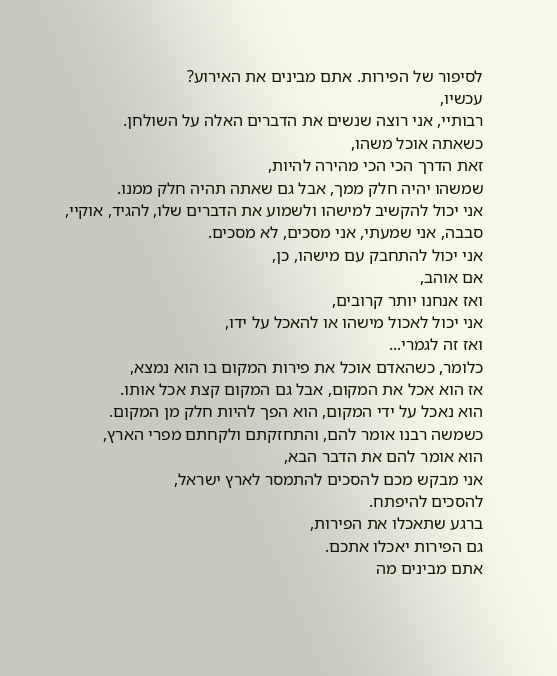לסיפור של הפירות. אתם מבינים את האירוע?
עכשיו,
רבותיי, אני רוצה שנשים את הדברים האלה על השולחן.
כשאתה אוכל משהו,
זאת הדרך הכי הכי מהירה להיות,
שמשהו יהיה חלק ממך, אבל גם שאתה תהיה חלק ממנו.
אני יכול להקשיב למישהו ולשמוע את הדברים שלו, להגיד, אוקיי, סבבה, אני שמעתי, אני מסכים, לא מסכים.
אני יכול להתחבק עם מישהו, כן,
אם אוהב,
ואז אנחנו יותר קרובים,
אני יכול לאכול מישהו או להאכל על ידו,
ואז זה לגמרי...
כלומר, כשהאדם אוכל את פירות המקום בו הוא נמצא,
אז הוא אכל את המקום, אבל גם המקום קצת אכל אותו.
הוא נאכל על ידי המקום, הוא הפך להיות חלק מן המקום.
כשמשה רבנו אומר להם, והתחזקתם ולקחתם מפרי הארץ,
הוא אומר להם את הדבר הבא,
אני מבקש מכם להסכים להתמסר לארץ ישראל,
להסכים להיפתח.
ברגע שתאכלו את הפירות,
גם הפירות יאכלו אתכם.
אתם מבינים מה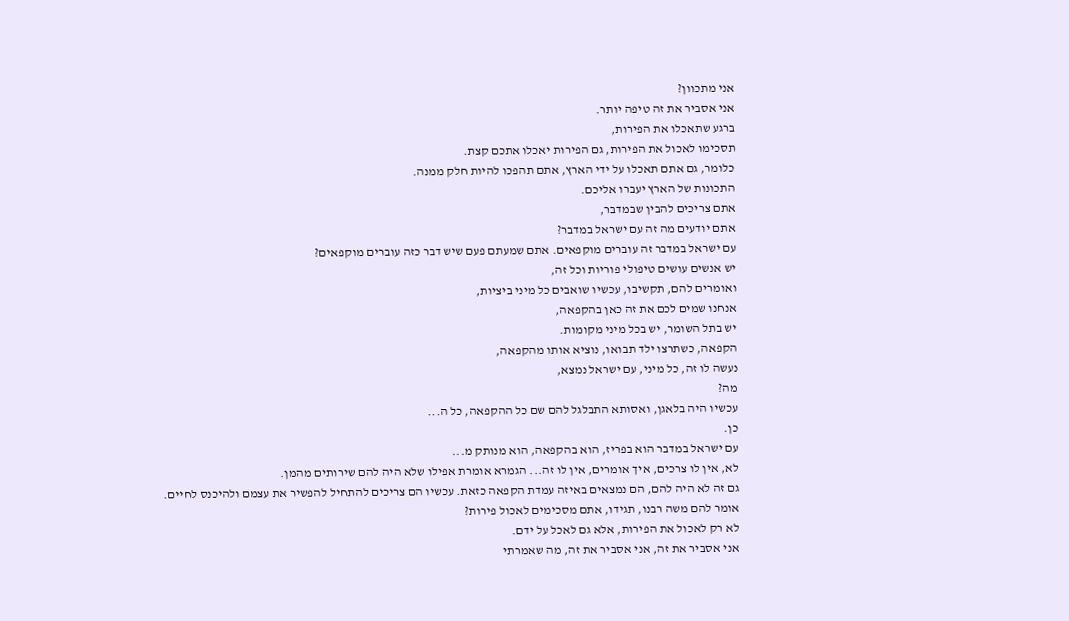אני מתכוון?
אני אסביר את זה טיפה יותר.
ברגע שתאכלו את הפירות,
תסכימו לאכול את הפירות, גם הפירות יאכלו אתכם קצת.
כלומר, גם אתם תאכלו על ידי הארץ, אתם תהפכו להיות חלק ממנה.
התכונות של הארץ יעברו אליכם.
אתם צריכים להבין שבמדבר,
אתם יודעים מה זה עם ישראל במדבר?
עם ישראל במדבר זה עוברים מוקפאים. אתם שמעתם פעם שיש דבר כזה עוברים מוקפאים?
יש אנשים עושים טיפולי פוריות וכל זה,
ואומרים להם, תקשיבו, עכשיו שואבים כל מיני ביציות,
אנחנו שמים לכם את זה כאן בהקפאה,
יש בתל השומר, יש בכל מיני מקומות.
הקפאה, כשתרצו ילד תבואו, נוציא אותו מהקפאה,
נעשה לו זה, כל מיני, עם ישראל נמצא,
מה?
עכשיו היה בלאגן, ואסותא התבלגל להם שם כל ההקפאה, כל ה...
כן.
עם ישראל במדבר הוא בפריז, הוא בהקפאה, הוא מנותק מ...
לא, אין לו צרכים, איך אומרים, אין לו זה... הגמרא אומרת אפילו שלא היה להם שירותים מהמן.
גם זה לא היה להם, הם נמצאים באיזה עמדת הקפאה כזאת. עכשיו הם צריכים להתחיל להפשיר את עצמם ולהיכנס לחיים.
אומר להם משה רבנו, תגידו, אתם מסכימים לאכול פירות?
לא רק לאכול את הפירות, אלא גם לאכל על ידם.
אני אסביר את זה, אני אסביר את זה, מה שאמרתי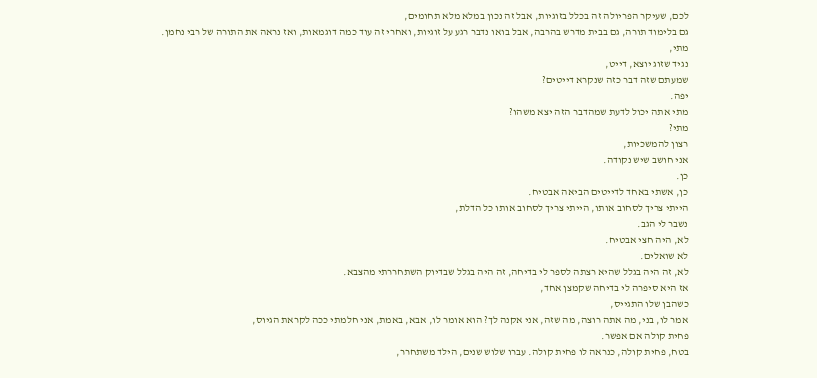לכם, שעיקר הפריולה זה בכלל בזוגיות, אבל זה נכון במלא מלא תחומים,
גם בלימוד תורה, גם בבית מדרש בהרבה, אבל בואו נדבר רגע על זוגיות, ואחרי זה עוד כמה דוגמאות, ואז נראה את התורה של רבי נחמן.
מתי,
נגיד שזוג יוצא, דייט,
שמעתם שזה דבר כזה שנקרא דייטים?
יפה.
מתי אתה יכול לדעת שמהדבר הזה יצא משהו?
מתי?
רצון להמשכיות,
אני חושב שיש נקודה.
כן.
כן, אשתי באחד לדייטים הביאה אבטיח.
הייתי צריך לסחוב אותו, הייתי צריך לסחוב אותו כל הדלת,
נשבר לי הגב.
לא, היה חצי אבטיח.
לא שואלים.
לא, זה היה בגלל שהיא רצתה לספר לי בדיחה, זה היה בגלל שבדיוק השתחררתי מהצבא.
אז היא סיפרה לי בדיחה שקמצן אחד,
כשהבן שלו התגייס,
אמר לו, בני, מה אתה רוצה, מה שזה, אני אקנה לך? הוא אומר לו, אבא, באמת, אני חלמתי ככה לקראת הגיוס,
פחית קולה אם אפשר.
בטח, פחית קולה, כנראה לו פחית קולה. עברו שלוש שנים, הילד משתחרר,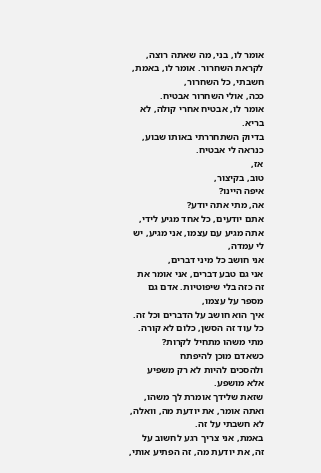אומר לו, בני, מה שאתה רוצה, לקראת השחרור. אומר לו, באמת, חשבתי, כל השחרור,
ככה, אולי השחרור אבטיח.
אומר לו, אבטיח אחרי קולה, לא בריא.
בדיוק השתחררתי באותו שבוע,
כנראה לי אבטיח.
אז,
טוב, בקיצור,
איפה היינו?
אה, מתי אתה יודע?
אתם יודעים, כל אחד מגיע לידי, אתה מגיע עם עצמו, אני מגיע, יש לי עמדה,
אני חושב כל מיני דברים,
אני גם טבע דברים, אני אומר את זה כזה בלי שיפוטיות. אדם גם מספר על עצמו,
איך הוא חושב על הדברים וכל זה.
כל עוד זה הסשן, כלום לא קורה.
מתי משהו מתחיל לקרות?
כשאדם מוכן להיפתח
ולהסכים להיות לא רק משפיע אלא מושפע.
שזאת שלידך אומרת לך משהו, ואתה אומר, את יודעת מה, וואלה, לא חשבתי על זה.
באמת, אני צריך רגע לחשוב על זה, את יודעת מה, זה הפתיע אותי,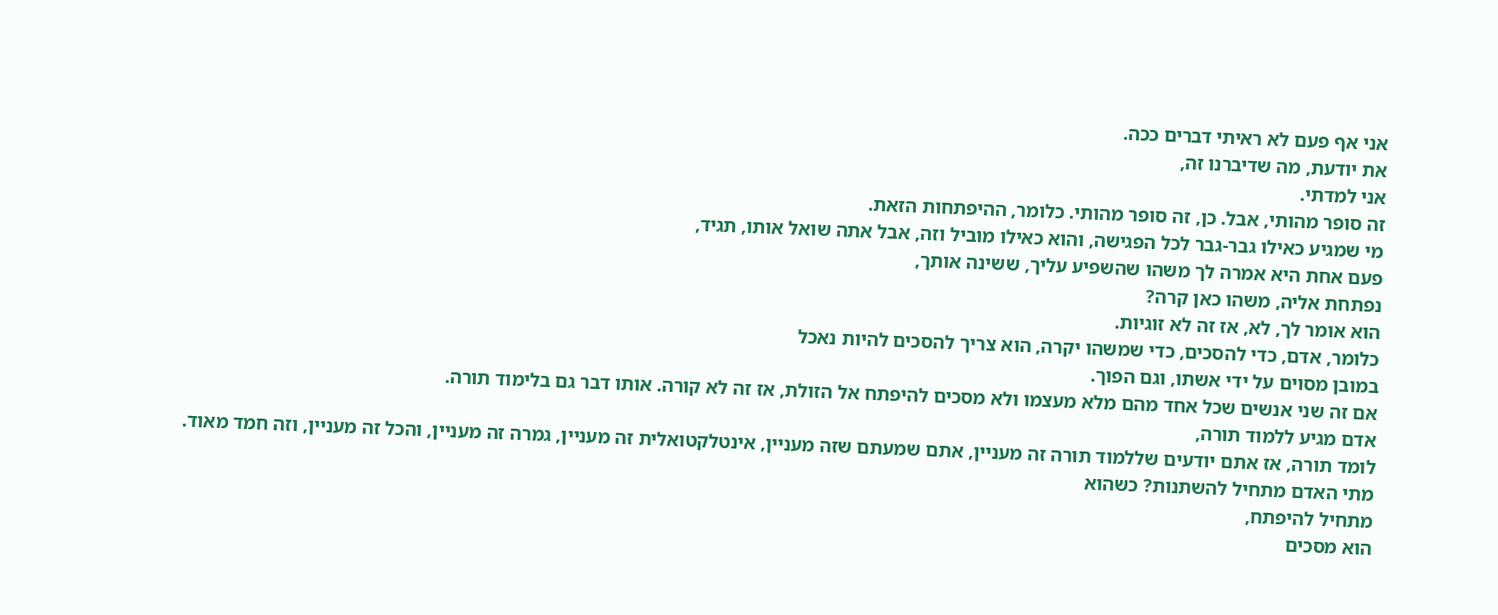אני אף פעם לא ראיתי דברים ככה.
את יודעת, מה שדיברנו זה,
אני למדתי.
זה סופר מהותי, אבל. כן, זה סופר מהותי. כלומר, ההיפתחות הזאת.
מי שמגיע כאילו גבר-גבר לכל הפגישה, והוא כאילו מוביל וזה, אבל אתה שואל אותו, תגיד,
פעם אחת היא אמרה לך משהו שהשפיע עליך, ששינה אותך,
נפתחת אליה, משהו כאן קרה?
הוא אומר לך, לא, אז זה לא זוגיות.
כלומר, אדם, כדי להסכים, כדי שמשהו יקרה, הוא צריך להסכים להיות נאכל
במובן מסוים על ידי אשתו, וגם הפוך.
אם זה שני אנשים שכל אחד מהם מלא מעצמו ולא מסכים להיפתח אל הזולת, אז זה לא קורה. אותו דבר גם בלימוד תורה.
אדם מגיע ללמוד תורה,
לומד תורה, אז אתם יודעים שללמוד תורה זה מעניין, אתם שמעתם שזה מעניין, אינטלקטואלית זה מעניין, גמרה זה מעניין, והכל זה מעניין, וזה חמד מאוד.
מתי האדם מתחיל להשתנות? כשהוא
מתחיל להיפתח,
הוא מסכים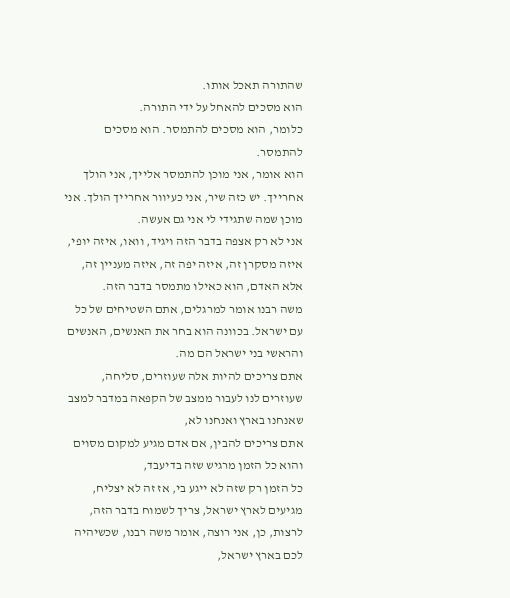שהתורה תאכל אותו.
הוא מסכים להאחל על ידי התורה.
כלומר, הוא מסכים להתמסר. הוא מסכים להתמסר.
הוא אומר, אני מוכן להתמסר אלייך, אני הולך אחרייך. יש כזה שיר, אני כעיוור אחרייך הולך. אני מוכן שמה שתגידי לי אני גם אעשה.
אני לא רק אצפה בדבר הזה ויגיד, וואו, איזה יופי, איזה מסקרן זה, איזה יפה זה, איזה מעניין זה, אלא האדם, הוא כאילו מתמסר בדבר הזה.
משה רבנו אומר למרגלים, אתם השטיחים של כל עם ישראל. בכוונה הוא בחר את האנשים, האנשים והראשי בני ישראל הם מה.
אתם צריכים להיות אלה שעוזרים, סליחה, שעוזרים לנו לעבור ממצב של הקפאה במדבר למצב שאנחנו בארץ ואנחנו לא,
אתם צריכים להבין, אם אדם מגיע למקום מסוים והוא כל הזמן מרגיש שזה בדיעבד,
כל הזמן רק שזה לא ייגע בי, אז זה לא יצליח,
מגיעים לארץ ישראל, צריך לשמוח בדבר הזה,
לרצות, כן, אני רוצה, אומר משה רבנו, שכשיהיה לכם בארץ ישראל,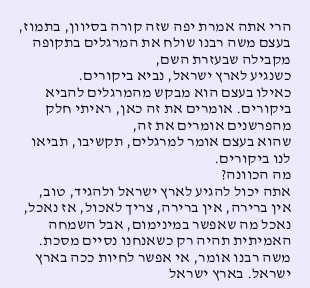הרי אתה אמרת יפה שזה קורה בסיוון, בתמוז,
בעצם משה רבנו שולח את המרגלים בתקופה מקבילה שבעזרת השם,
כשנגיע לארץ ישראל, נביא ביקורים.
כאילו בעצם הוא מבקש מהמרגלים להביא ביקורים. אומרים את זה כאן, ראיתי חלק מהפרשנים אומרים את זה,
שהוא בעצם אומר למרגלים, תקשיבו, תביאו לנו ביקורים.
מה הכוונה?
אתה יכול להגיע לארץ ישראל ולהגיד, טוב, אין ברירה, אין ברירה, צריך לאכול, אז נאכל, נאכל מה שאפשר במינימום, אבל השמחה האמיתית תהיה רק כשאנחנו נסיים מסכת.
משה רבנו אומר, אי אפשר לחיות ככה בארץ ישראל. בארץ ישראל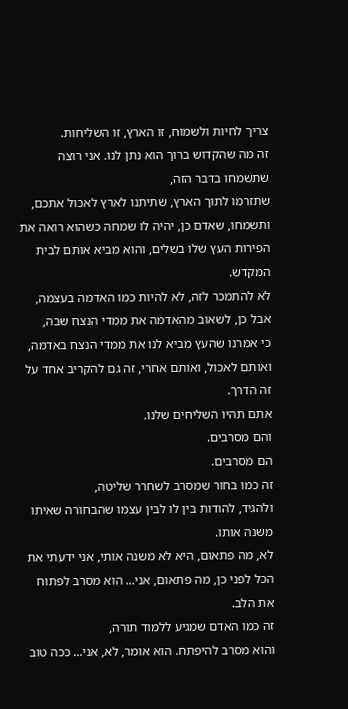צריך לחיות ולשמוח, זו הארץ, זו השליחות.
זה מה שהקדוש ברוך הוא נתן לנו. אני רוצה שתשמחו בדבר הזה,
שתזרמו לתוך הארץ, שתיתנו לארץ לאכול אתכם, ותשמחו, שאדם כן, יהיה לו שמחה כשהוא רואה את הפירות העץ שלו בשלים, והוא מביא אותם לבית המקדש.
לא להתמכר לזה, לא להיות כמו האדמה בעצמה, אבל כן, לשאוב מהאדמה את ממדי הנצח שבה,
כי אמרנו שהעץ מביא לנו את ממדי הנצח באדמה,
ואותם לאכול, ואותם אחרי, זה גם להקריב אחד על זה הדרך.
אתם תהיו השליחים שלנו.
והם מסרבים.
הם מסרבים.
זה כמו בחור שמסרב לשחרר שליטה,
ולהגיד, להודות בין לו לבין עצמו שהבחורה שאיתו משנה אותו.
לא, מה פתאום, היא לא משנה אותי, אני ידעתי את הכל לפני כן, מה פתאום, אני... הוא מסרב לפתוח את הלב.
זה כמו האדם שמגיע ללמוד תורה,
והוא מסרב להיפתח. הוא אומר, לא, אני... ככה טוב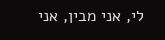לי, אני מבין, אני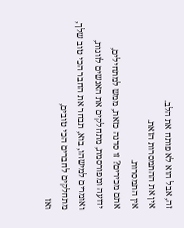זה, אבל הוא לא פותח את הלב.
אין את ההתמסרות הזאת.
אין התמסרות.
אתם מכירים? זו סדנה כזאת, ממש למתחילים,
ידועה ומפורסמת, מתחלקים את האנשים לזוגות, ואומרים למישהו, בוא, תבחר את החבר הכי טוב שלך,
מתחלקים לחברים הכי טובים,
ואז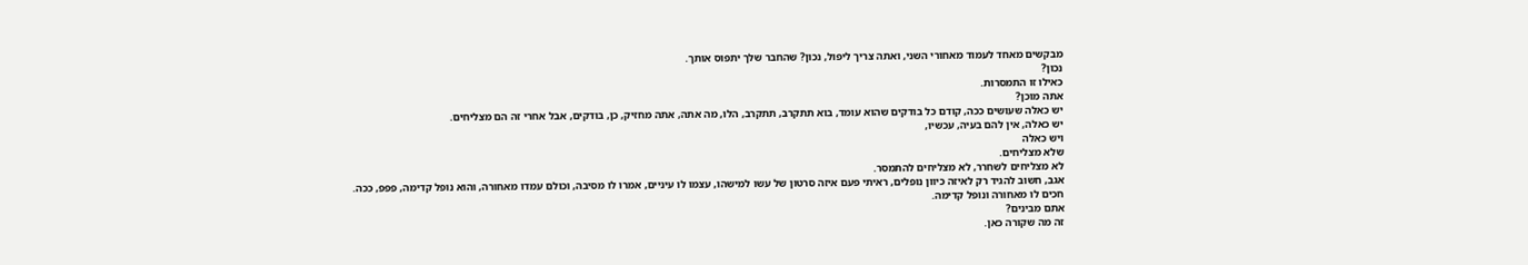מבקשים מאחד לעמוד מאחורי השני, ואתה צריך ליפול, נכון? שהחבר שלך יתפוס אותך.
נכון?
כאילו זו התמסרות.
אתה מוכן?
יש כאלה שעושים ככה, קודם כל בודקים שהוא עומד, בוא תתקרב, תתקרב, הלו, מה אתה, אתה מחזיק, כן, בודקים, אבל אחרי זה הם מצליחים.
יש כאלה, אין להם בעיה, עכשיו,
ויש כאלה
שלא מצליחים.
לא מצליחים לשחרר, לא מצליחים להתמסר.
אגב, חשוב להגיד רק לאיזה כיוון נופלים, ראיתי פעם איזה סרטון של עשו למישהו, עצמו לו עיניים, אמרו לו מסיבה, וכולם עמדו מאחורה, והוא נופל קדימה, פפפ, ככה.
חכים לו מאחורה ונופל קדימה.
אתם מבינים?
זה מה שקורה כאן.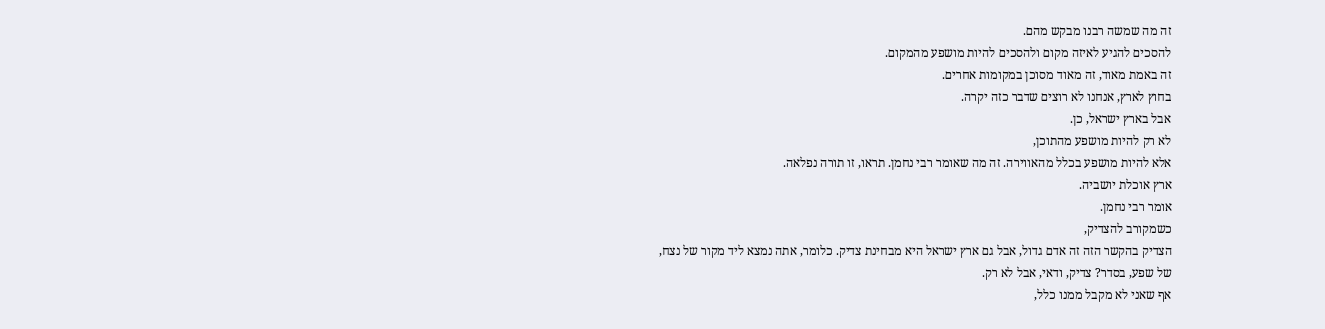זה מה שמשה רבנו מבקש מהם.
להסכים להגיע לאיזה מקום ולהסכים להיות מושפע מהמקום.
זה באמת מאוד, זה מאוד מסוכן במקומות אחרים.
בחוץ לארץ, אנחנו לא רוצים שדבר כזה יקרה.
אבל בארץ ישראל, כן.
לא רק להיות מושפע מהתוכן,
אלא להיות מושפע בכלל מהאווירה. זה מה שאומר רבי נחמן. תראו, זו תורה נפלאה.
ארץ אוכלת יושביה.
אומר רבי נחמן.
כשמקורב להצדיק,
הצדיק בהקשר הזה זה אדם גדול, אבל גם ארץ ישראל היא מבחינת צדיק. כלומר, אתה נמצא ליד מקור של נצח,
של שפע, בסדר? צדיק, ודאי, אבל לא רק.
אף שאני לא מקבל ממנו כלל,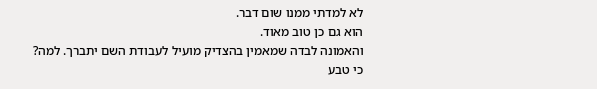לא למדתי ממנו שום דבר.
הוא גם כן טוב מאוד.
והאמונה לבדה שמאמין בהצדיק מועיל לעבודת השם יתברך. למה?
כי טבע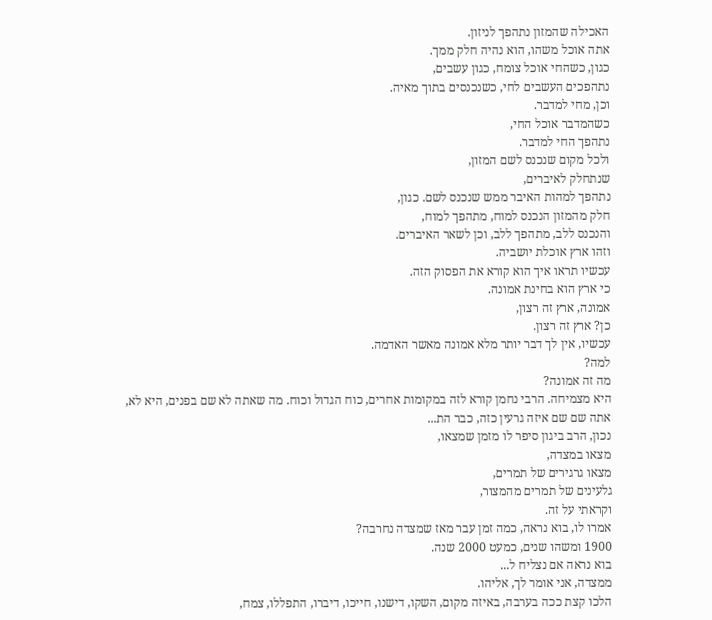האכילה שהמזון נתהפך לניזון.
אתה אוכל משהו, הוא נהיה חלק ממך.
כגון, כשהחי אוכל צומח, כגון עשבים,
נתהפכים העשבים לחי, כשנכנסים בתוך מאיה.
וכן, מחי למדבר.
כשהמדבר אוכל החי,
נתהפך החי למדבר.
ולכל מקום שנכנס לשם המזון,
שנתחלק לאיברים,
נתהפך למהות האיבר ממש שנכנס לשם. כגון,
חלק מהמזון הנכנס למוח, מתהפך למוח,
והנכנס ללב, מתהפך ללב, וכן לשאר האיברים.
וזהו ארץ אוכלת יושביה.
עכשיו תראו איך הוא קורא את הפסוק הזה.
כי ארץ הוא בחינת אמונה.
אמונה, ארץ זה רצון,
כן? ארץ זה רצון.
עכשיו, אין לך דבר יותר מלא אמונה מאשר האדמה.
למה?
מה זה אמונה?
היא מצמיחה. הרבי נחמן קורא לזה במקומות אחרים, כוח הגדול וכוח. מה שאתה לא שם בפנים, היא לא,
אתה שם שם איזה גרעין כזה, כבר הת...
נכון, הרב ביגון סיפר לו מזמן שמצאו,
מצאו במצדה,
מצאו גרגירים של תמרים,
גלעינים של תמרים מהמצור,
וקראתי על זה.
אמרו לו, בוא נראה, כמה זמן עבר מאז שמצדה נחרבה?
1900 ומשהו שנים, כמעט 2000 שנה.
בוא נראה אם נצליח ל...
ממצדה, אני אומר לך, אליהו.
הלכו קצת ככה בערבה, באיזה מקום, השקו, דישנו, חייכו, דיברו, התפללו, צמח,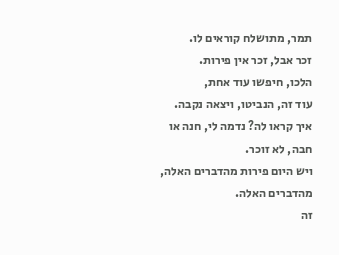תמר, מתושלח קוראים לו.
זכר אבל, זכר אין פירות.
הלכו, חיפשו עוד אחת,
עוד זה, הנביטו, ויצאה נקבה.
איך קראו לה? נדמה לי, חנה או חבה, לא זוכר.
ויש היום פירות מהדברים האלה, מהדברים האלה.
זה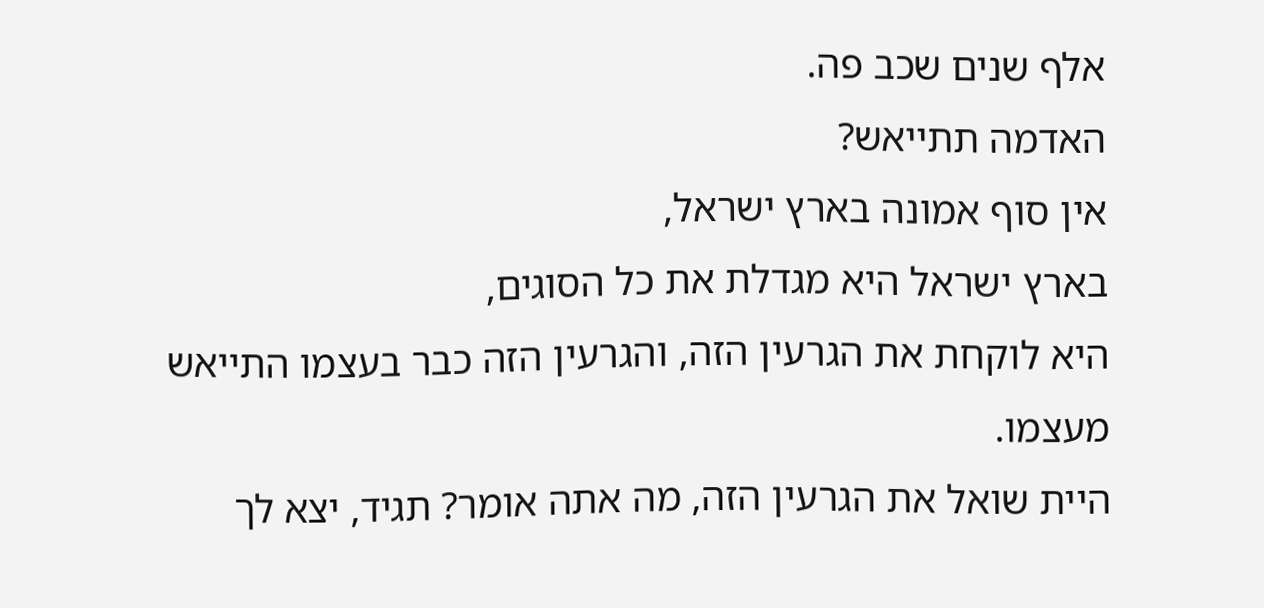אלף שנים שכב פה.
האדמה תתייאש?
אין סוף אמונה בארץ ישראל,
בארץ ישראל היא מגדלת את כל הסוגים,
היא לוקחת את הגרעין הזה, והגרעין הזה כבר בעצמו התייאש מעצמו.
היית שואל את הגרעין הזה, מה אתה אומר? תגיד, יצא לך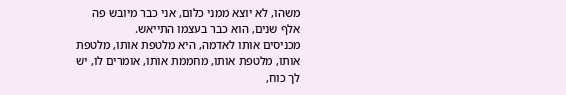משהו, לא יוצא ממני כלום, אני כבר מיובש פה אלף שנים, הוא כבר בעצמו התייאש.
מכניסים אותו לאדמה, היא מלטפת אותו, מלטפת אותו, מלטפת אותו, מחממת אותו, אומרים לו, יש לך כוח,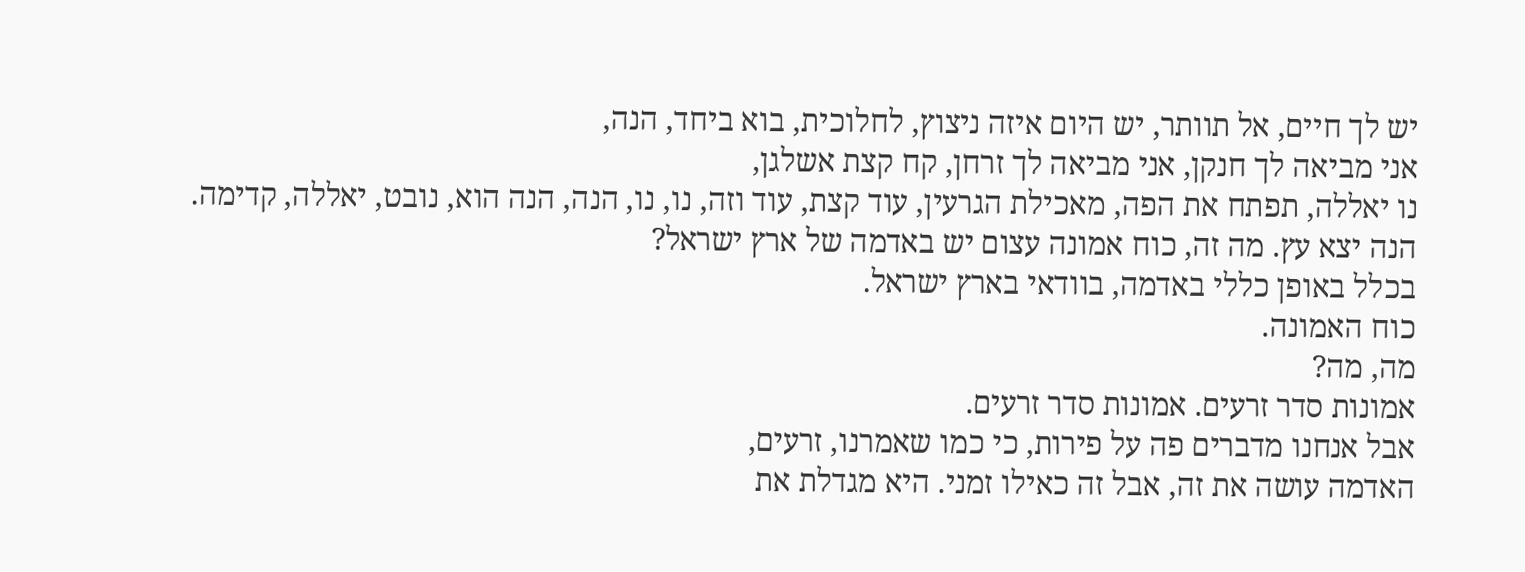יש לך חיים, אל תוותר, יש היום איזה ניצוץ, לחלוכית, בוא ביחד, הנה,
אני מביאה לך חנקן, אני מביאה לך זרחן, קח קצת אשלגן,
נו יאללה, תפתח את הפה, מאכילת הגרעין, עוד קצת, עוד וזה, נו, נו, הנה, הנה הוא, נובט, יאללה, קדימה.
הנה יצא עץ. מה זה, כוח אמונה עצום יש באדמה של ארץ ישראל?
בכלל באופן כללי באדמה, בוודאי בארץ ישראל.
כוח האמונה.
מה, מה?
אמונות סדר זרעים. אמונות סדר זרעים.
אבל אנחנו מדברים פה על פירות, כי כמו שאמרנו, זרעים,
האדמה עושה את זה, אבל זה כאילו זמני. היא מגדלת את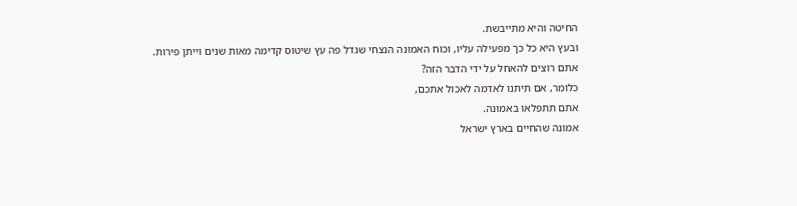החיטה והיא מתייבשת.
ובעץ היא כל כך מפעילה עליו, וכוח האמונה הנצחי שגדל פה עץ שיטוס קדימה מאות שנים וייתן פירות.
אתם רוצים להאחל על ידי הדבר הזה?
כלומר, אם תיתנו לאדמה לאכול אתכם,
אתם תתפלאו באמונה.
אמונה שהחיים בארץ ישראל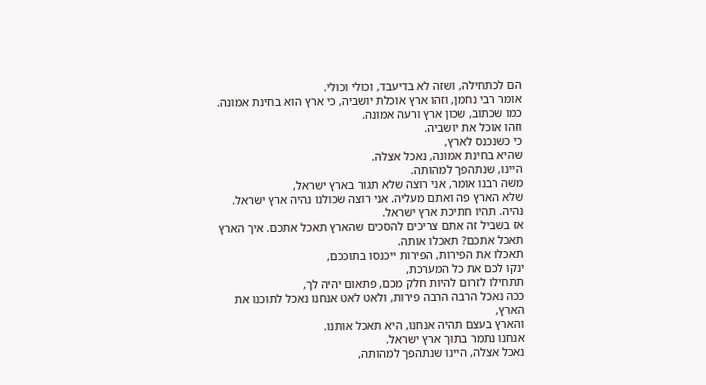הם לכתחילה, ושזה לא בדיעבד, וכולי וכולי.
אומר רבי נחמן, וזהו ארץ אוכלת יושביה, כי ארץ הוא בחינת אמונה.
כמו שכתוב, שכון ארץ ורעה אמונה.
וזהו אוכל את יושביה.
כי כשנכנס לארץ,
שהיא בחינת אמונה, נאכל אצלה.
היינו, שנתהפך למהותה.
משה רבנו אומר, אני רוצה שלא תגור בארץ ישראל,
שלא הארץ פה ואתם מעליה. אני רוצה שכולנו נהיה ארץ ישראל.
נהיה. תהיו חתיכת ארץ ישראל.
אז בשביל זה אתם צריכים להסכים שהארץ תאכל אתכם. איך הארץ תאכל אתכם? תאכלו אותה.
תאכלו את הפירות, הפירות ייכנסו בתוככם,
ינקו לכם את כל המערכת,
תתחילו לזרום להיות חלק מכם, פתאום יהיה לך,
ככה נאכל הרבה הרבה פירות, ולאט לאט אנחנו נאכל לתוכנו את הארץ,
והארץ בעצם תהיה אנחנו, היא תאכל אותנו.
אנחנו נתמר בתוך ארץ ישראל.
נאכל אצלה, היינו שנתהפך למהותה,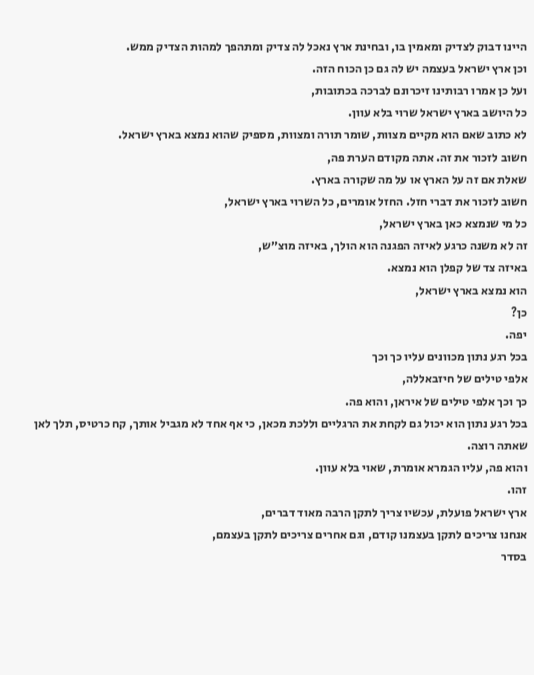היינו דבוק לצדיק ומאמין בו, ובחינת ארץ נאכל לה צדיק ומתהפך למהות הצדיק ממש.
וכן ארץ ישראל בעצמה יש לה גם כן הכוח הזה.
ועל כן אמרו רבותינו זיכרונם לברכה בכתובות,
כל היושב בארץ ישראל שרוי בלא עוון.
לא כתוב שאם הוא מקיים מצוות, שומר תורה ומצוות, מספיק שהוא נמצא בארץ ישראל.
חשוב לזכור את זה. אתה מקודם הערת פה,
שאלת אם זה על הארץ או על מה שקורה בארץ.
חשוב לזכור את דברי חזל. החזל אומרים, כל השרוי בארץ ישראל,
כל מי שנמצא כאן בארץ ישראל,
זה לא משנה כרגע לאיזה הפגנה הוא הולך, באיזה מוצ״ש,
באיזה צד של קפלן הוא נמצא.
הוא נמצא בארץ ישראל,
כן?
יפה.
בכל רגע נתון מכוונים עליו כך וכך
אלפי טילים של חיזבאללה,
כך וכך אלפי טילים של איראן, והוא פה.
בכל רגע נתון הוא יכול גם לקחת את הרגליים וללכת מכאן, כי אף אחד לא מגביל אותך, קח כרטיס, תלך לאן שאתה רוצה.
והוא פה, עליו הגמרא אומרת, שאוי בלא עוון.
זהו.
ארץ ישראל פועלת, עכשיו צריך לתקן הרבה מאוד דברים,
אנחנו צריכים לתקן בעצמנו קודם, וגם אחרים צריכים לתקן בעצמם,
בסדר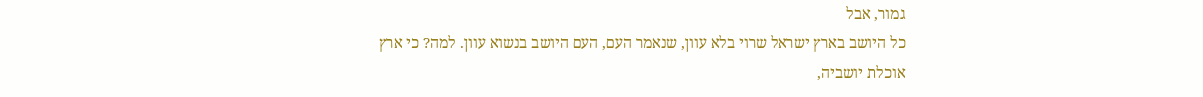גמור, אבל
כל היושב בארץ ישראל שרוי בלא עוון, שנאמר העם, העם היושב בנשוא עוון. למה? כי ארץ אוכלת יושביה,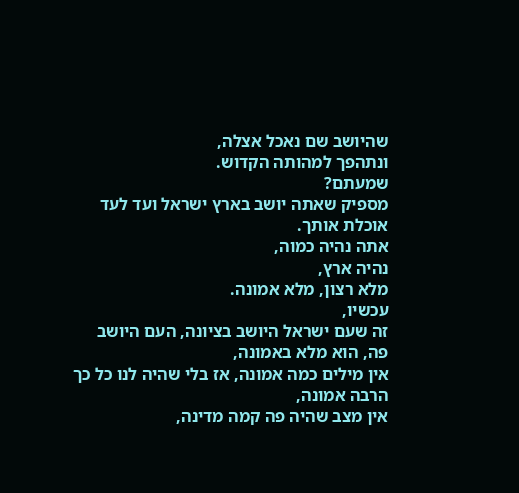שהיושב שם נאכל אצלה,
ונתהפך למהותה הקדוש.
שמעתם?
מספיק שאתה יושב בארץ ישראל ועד לעד אוכלת אותך.
אתה נהיה כמוה,
נהיה ארץ,
מלא רצון, מלא אמונה.
עכשיו,
זה שעם ישראל היושב בציונה, העם היושב פה, הוא מלא באמונה,
אין מילים כמה אמונה, אז בלי שהיה לנו כל כך הרבה אמונה,
אין מצב שהיה פה קמה מדינה,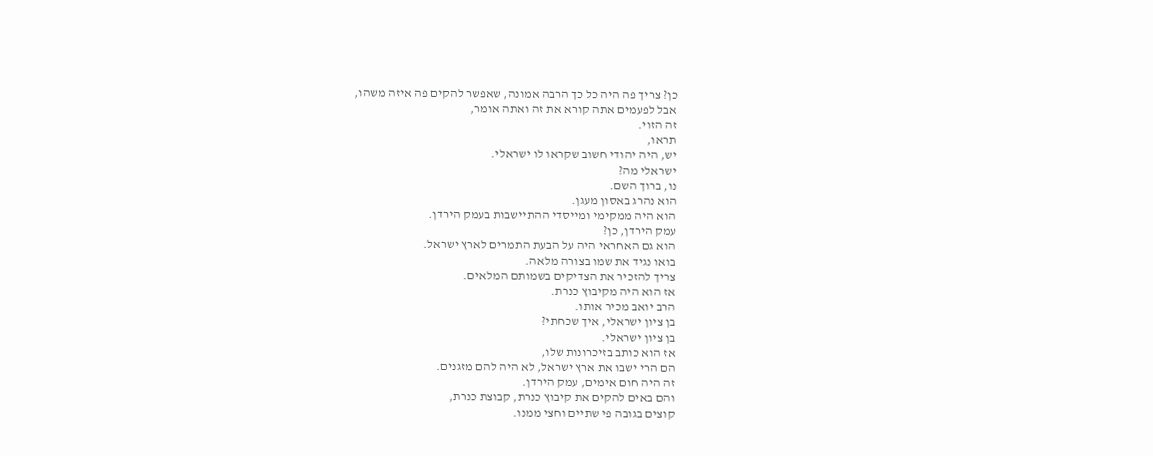כן? צריך פה היה כל כך הרבה אמונה, שאפשר להקים פה איזה משהו,
אבל לפעמים אתה קורא את זה ואתה אומר,
זה הזוי.
תראו,
יש, היה יהודי חשוב שקראו לו ישראלי.
ישראלי מה?
נו, ברוך השם.
הוא נהרג באסון מעגן.
הוא היה ממקימי ומייסדי ההתיישבות בעמק הירדן.
עמק הירדן, כן?
הוא גם האחראי היה על הבעת התמרים לארץ ישראל.
בואו נגיד את שמו בצורה מלאה.
צריך להזכיר את הצדיקים בשמותם המלאים.
אז הוא היה מקיבוץ כנרת.
הרב יואב מכיר אותו.
בן ציון ישראלי, איך שכחתי?
בן ציון ישראלי.
אז הוא כותב בזיכרונות שלו,
הם הרי ישבו את ארץ ישראל, לא היה להם מזגנים.
זה היה חום אימים, עמק הירדן.
והם באים להקים את קיבוץ כנרת, קבוצת כנרת,
קוצים בגובה פי שתיים וחצי ממנו.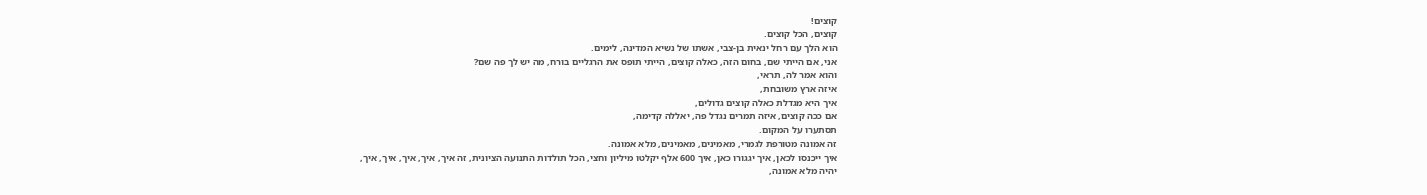קוצים!
קוצים, הכל קוצים.
הוא הלך עם רחל ינאית בן-צבי, אשתו של נשיא המדינה, לימים.
אני, אם הייתי שם, בחום הזה, כאלה קוצים, הייתי תופס את הרגליים בורח, מה יש לך פה שם?
והוא אמר לה, תראי,
איזה ארץ משובחת,
איך היא מגדלת כאלה קוצים גדולים,
אם ככה קוצים, איזה תמרים נגדל פה, יאללה קדימה,
תסתערו על המקום.
זה אמונה מטורפת לגמרי, מאמינים, מאמינים, מלא אמונה.
איך ייכנסו לכאן, איך יגגורו כאן, איך 600 אלף יקלטו מיליון וחצי, הכל תולדות התנועה הציונית, זה איך, איך, איך, איך, איך,
יהיה מלא אמונה,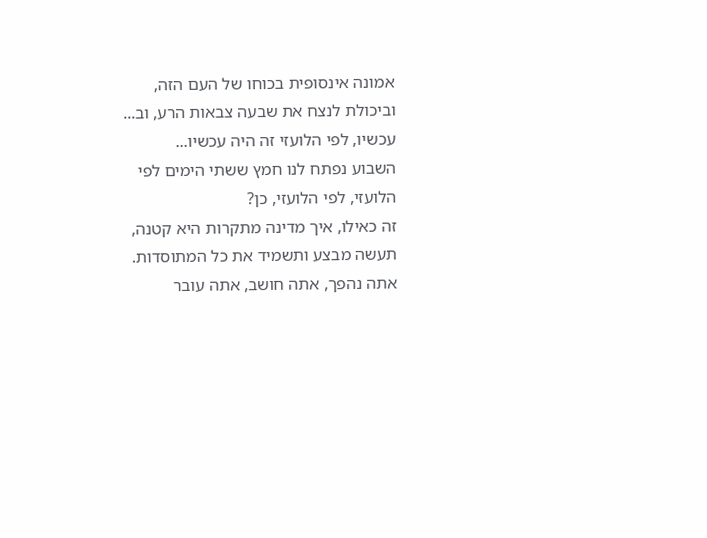אמונה אינסופית בכוחו של העם הזה,
וביכולת לנצח את שבעה צבאות הרע, וב...
עכשיו, לפי הלועזי זה היה עכשיו...
השבוע נפתח לנו חמץ ששתי הימים לפי הלועזי, לפי הלועזי, כן?
זה כאילו, איך מדינה מתקרות היא קטנה, תעשה מבצע ותשמיד את כל המתוסדות.
אתה נהפך, אתה חושב, אתה עובר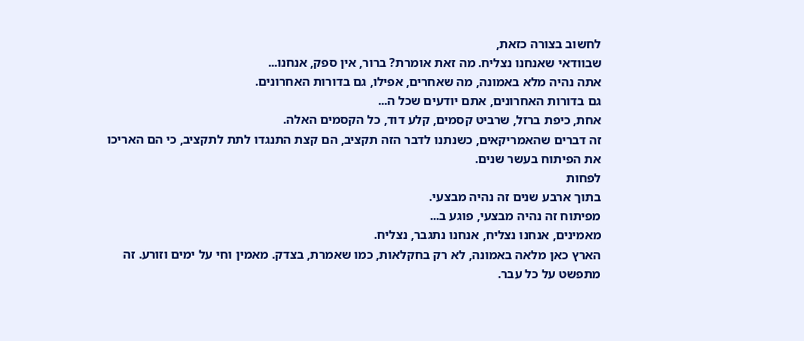לחשוב בצורה כזאת,
שבוודאי שאנחנו נצליח. מה זאת אומרת? ברור, אין ספק, אנחנו...
אתה נהיה מלא באמונה, מה שאחרים, אפילו, גם בדורות האחרונים.
גם בדורות האחרונים, אתם יודעים שכל ה...
אחת, כיפת ברזל, שרביט קסמים, קלע דוד, כל הקסמים האלה.
זה דברים שהאמריקאים, כשנתנו לדבר הזה תקציב, הם קצת התנגדו לתת לתקציב, כי הם האריכו את הפיתוח בעשר שנים.
לפחות
בתוך ארבע שנים זה נהיה מבצעי.
מפיתוח זה נהיה מבצעי, פוגע ב...
מאמינים, אנחנו נצליח, אנחנו נתגבר, נצליח.
הארץ כאן מלאה באמונה, לא רק בחקלאות, כמו שאמרת, בצדק. מאמין וחי על ימים וזורע. זה מתפשט על כל עבר.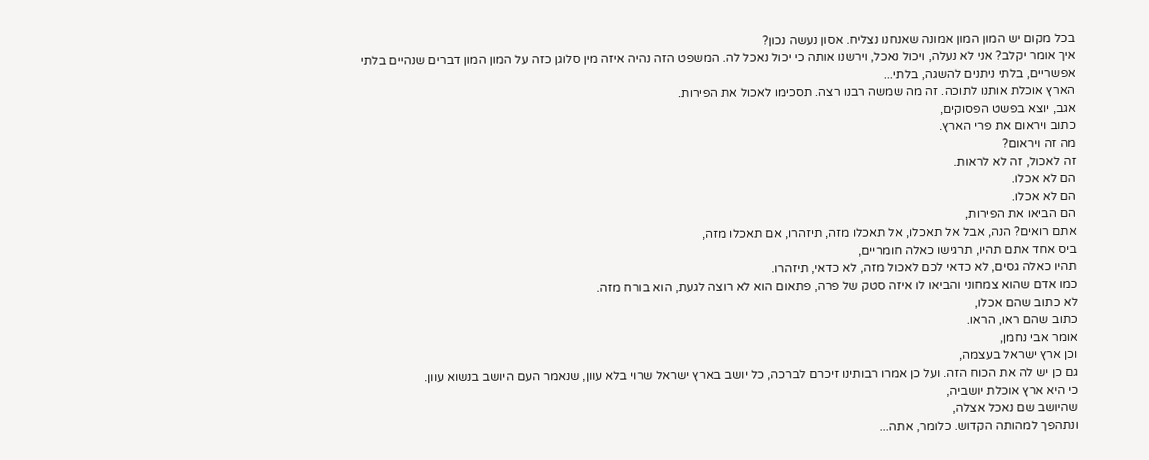בכל מקום יש המון המון אמונה שאנחנו נצליח. אסון נעשה נכון?
איך אומר יקלב? אני לא נעלה, ויכול נאכל, וירשנו אותה כי יכול נאכל לה. המשפט הזה נהיה איזה מין סלוגן כזה על המון המון דברים שנהיים בלתי אפשריים, בלתי ניתנים להשגה, בלתי...
הארץ אוכלת אותנו לתוכה. זה מה שמשה רבנו רצה. תסכימו לאכול את הפירות.
אגב, יוצא בפשט הפסוקים,
כתוב ויראום את פרי הארץ.
מה זה ויראום?
זה לאכול, זה לא לראות.
הם לא אכלו.
הם לא אכלו.
הם הביאו את הפירות,
אתם רואים? הנה, אבל אל תאכלו, אל תאכלו מזה, תיזהרו, אם תאכלו מזה,
ביס אחד אתם תהיו, תרגישו כאלה חומריים,
תהיו כאלה גסים, לא כדאי לכם לאכול מזה, לא כדאי, תיזהרו.
כמו אדם שהוא צמחוני והביאו לו איזה סטק של פרה, פתאום הוא לא רוצה לגעת, הוא בורח מזה.
לא כתוב שהם אכלו,
כתוב שהם ראו, הראו.
אומר אבי נחמן,
וכן ארץ ישראל בעצמה,
גם כן יש לה את הכוח הזה. ועל כן אמרו רבותינו זיכרם לברכה, כל יושב בארץ ישראל שרוי בלא עוון, שנאמר העם היושב בנשוא עוון.
כי היא ארץ אוכלת יושביה,
שהיושב שם נאכל אצלה,
ונתהפך למהותה הקדוש. כלומר, אתה...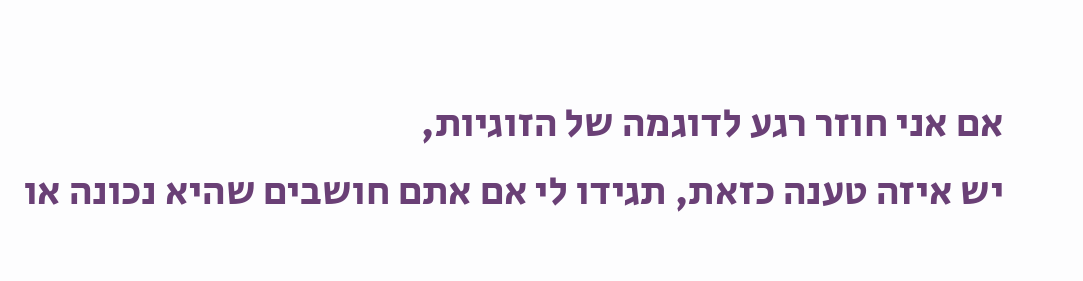אם אני חוזר רגע לדוגמה של הזוגיות,
יש איזה טענה כזאת, תגידו לי אם אתם חושבים שהיא נכונה או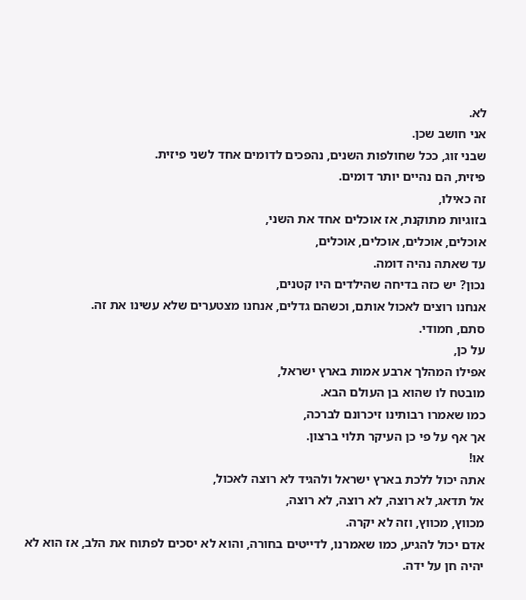לא.
אני חושב שכן.
שבני זוג, ככל שחולפות השנים, נהפכים לדומים אחד לשני פיזית.
פיזית, הם נהיים יותר דומים.
זה כאילו,
בזוגיות מתוקנת, אז אוכלים אחד את השני,
אוכלים, אוכלים, אוכלים, אוכלים,
עד שאתה נהיה דומה.
נכון? יש כזה בדיחה שהילדים היו קטנים,
אנחנו רוצים לאכול אותם, וכשהם גדלים, אנחנו מצטערים שלא עשינו את זה.
סתם, חמודי.
על כן,
אפילו המהלך ארבע אמות בארץ ישראל,
מובטח לו שהוא בן העולם הבא.
כמו שאמרו רבותינו זיכרונם לברכה,
אך אף על פי כן העיקר תלוי ברצון.
או!
אתה יכול ללכת בארץ ישראל ולהגיד לא רוצה לאכול,
אל תדאג, לא רוצה, לא רוצה, לא רוצה,
מכווץ, מכווץ, וזה לא יקרה.
אדם יכול להגיע, כמו שאמרנו, לדייטים בחורה, והוא לא יסכים לפתוח את הלב, אז הוא לא יהיה חן על ידה.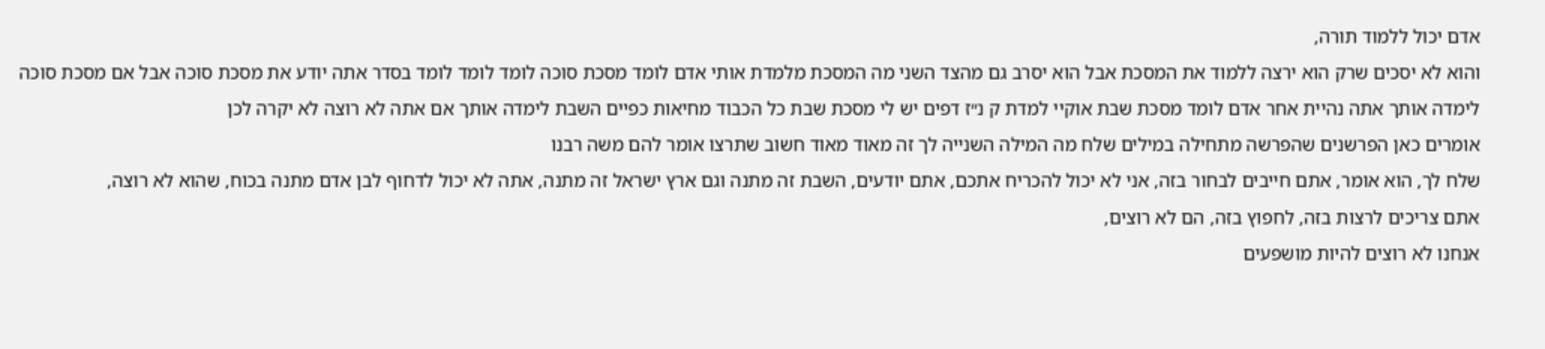אדם יכול ללמוד תורה,
והוא לא יסכים שרק הוא ירצה ללמוד את המסכת אבל הוא יסרב גם מהצד השני מה המסכת מלמדת אותי אדם לומד מסכת סוכה לומד לומד לומד בסדר אתה יודע את מסכת סוכה אבל אם מסכת סוכה לימדה אותך אתה נהיית אחר אדם לומד מסכת שבת אוקיי למדת ק נ״ז דפים יש לי מסכת שבת כל הכבוד מחיאות כפיים השבת לימדה אותך אם אתה לא רוצה לא יקרה לכן
אומרים כאן הפרשנים שהפרשה מתחילה במילים שלח מה המילה השנייה לך זה מאוד מאוד חשוב שתרצו אומר להם משה רבנו
שלח לך, הוא אומר, אתם חייבים לבחור בזה, אני לא יכול להכריח אתכם, אתם יודעים, השבת זה מתנה וגם ארץ ישראל זה מתנה, אתה לא יכול לדחוף לבן אדם מתנה בכוח, שהוא לא רוצה,
אתם צריכים לרצות בזה, לחפוץ בזה, הם לא רוצים,
אנחנו לא רוצים להיות מושפעים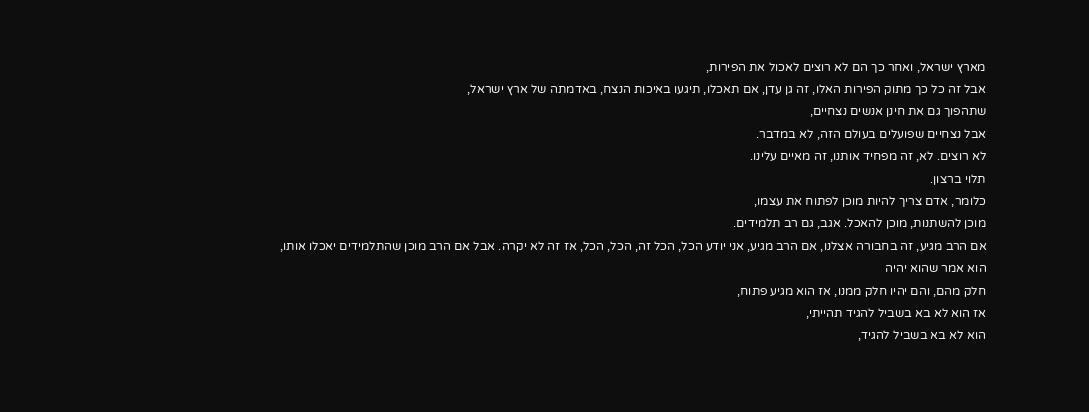מארץ ישראל, ואחר כך הם לא רוצים לאכול את הפירות,
אבל זה כל כך מתוק הפירות האלו, זה גן עדן, אם תאכלו, תיגעו באיכות הנצח, באדמתה של ארץ ישראל,
שתהפוך גם את חינן אנשים נצחיים,
אבל נצחיים שפועלים בעולם הזה, לא במדבר.
לא רוצים. לא, זה מפחיד אותנו, זה מאיים עלינו.
תלוי ברצון.
כלומר, אדם צריך להיות מוכן לפתוח את עצמו,
מוכן להשתנות, מוכן להאכל. אגב, גם רב תלמידים.
אם הרב מגיע, זה בחבורה אצלנו, אם הרב מגיע, אני יודע הכל, הכל זה, הכל, הכל, אז זה לא יקרה. אבל אם הרב מוכן שהתלמידים יאכלו אותו,
הוא אמר שהוא יהיה
חלק מהם, והם יהיו חלק ממנו, אז הוא מגיע פתוח,
אז הוא לא בא בשביל להגיד תהייתי,
הוא לא בא בשביל להגיד,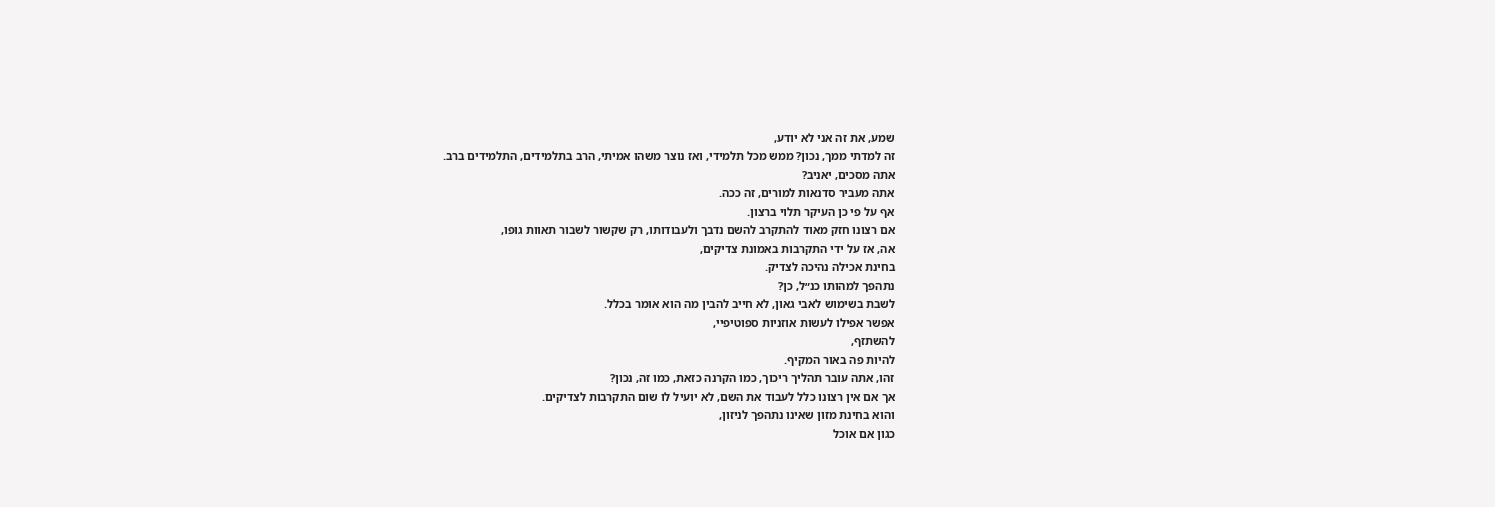שמע, את זה אני לא יודע,
זה למדתי ממך, נכון? ממש מכל תלמידי, ואז נוצר משהו אמיתי, הרב בתלמידים, התלמידים ברב.
אתה מסכים, יאניב?
אתה מעביר סדנאות למורים, זה ככה.
אף על פי כן העיקר תלוי ברצון.
אם רצונו חזק מאוד להתקרב להשם נדבך ולעבודותו, רק שקשור לשבור תאוות גופו,
אה, אז על ידי התקרבות באמונת צדיקים,
בחינת אכילה נהיכה לצדיק.
נתהפך למהותו כנ״ל, כן?
לשבת בשימוש לאבי גאון, לא חייב להבין מה הוא אומר בכלל.
אפשר אפילו לעשות אוזניות ספוטיפיי,
להשתזף,
להיות פה באור המקיף.
זהו, אתה עובר תהליך ריכוך, כמו הקרנה כזאת, כמו זה, נכון?
אך אם אין רצונו כלל לעבוד את השם, לא יועיל לו שום התקרבות לצדיקים.
והוא בחינת מזון שאינו נתהפך לניזון,
כגון אם אוכל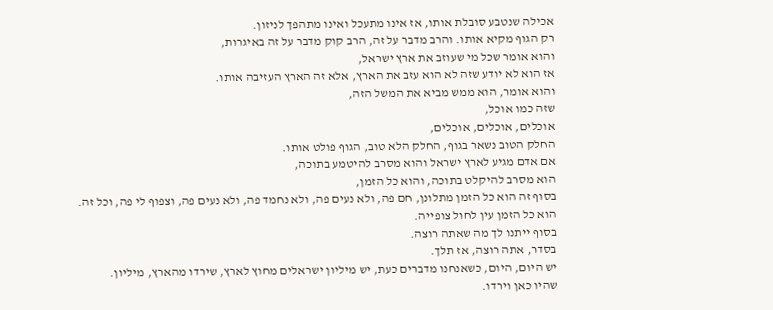אכילה שנטבע סובלת אותו, אז אינו מתעכל ואינו מתהפך לניזון.
רק הגוף מקיא אותו. והרב מדבר על זה, הרב קוק מדבר על זה באיגרות,
והוא אומר שכל מי שעוזב את ארץ ישראל,
אז הוא לא יודע שזה לא הוא עזב את הארץ, אלא זה הארץ העזיבה אותו.
והוא אומר, הוא ממש מביא את המשל הזה,
שזה כמו אוכל,
אוכלים, אוכלים, אוכלים,
החלק הטוב נשאר בגוף, החלק הלא טוב, הגוף פולט אותו.
אם אדם מגיע לארץ ישראל והוא מסרב להיטמע בתוכה,
הוא מסרב להיקלט בתוכה, והוא כל הזמן,
בסוף זה הוא כל הזמן מתלונן, חם פה, ולא נעים פה, ולא נחמד פה, ולא נעים פה, וצפוף לי פה, וכל זה.
הוא כל הזמן עין לחול צופייה.
בסוף ייתנו לך מה שאתה רוצה.
בסדר, אתה רוצה, אז תלך.
יש היום, היום, כשאנחנו מדברים כעת, יש מיליון ישראלים מחוץ לארץ, שירדו מהארץ, מיליון.
שהיו כאן וירדו.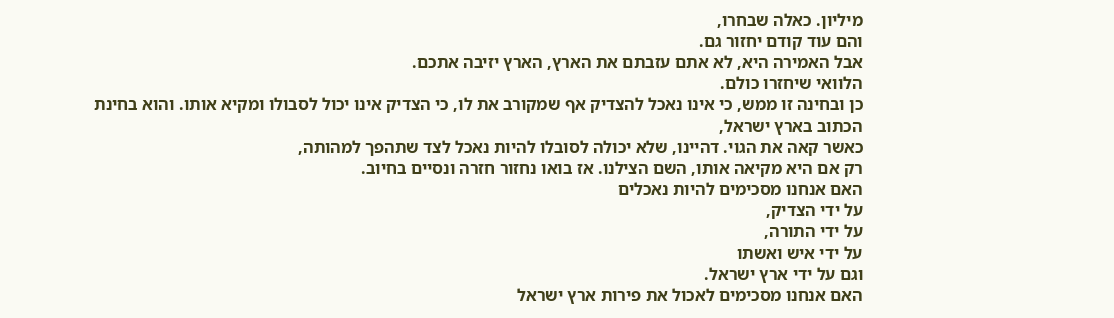מיליון. כאלה שבחרו,
והם עוד קודם יחזור גם.
אבל האמירה היא, לא אתם עזבתם את הארץ, הארץ יזיבה אתכם.
הלוואי שיחזרו כולם.
כן ובחינה זו ממש, כי אינו נאכל להצדיק אף שמקורב את לו, כי הצדיק אינו יכול לסבולו ומקיא אותו. והוא בחינת הכתוב בארץ ישראל,
כאשר קאה את הגוי. דהיינו, שלא יכולה לסובלו להיות נאכל לצד שתהפך למהותה,
רק אם היא מקיאה אותו, השם הצילנו. אז בואו נחזור חזרה ונסיים בחיוב.
האם אנחנו מסכימים להיות נאכלים
על ידי הצדיק,
על ידי התורה,
על ידי איש ואשתו
וגם על ידי ארץ ישראל.
האם אנחנו מסכימים לאכול את פירות ארץ ישראל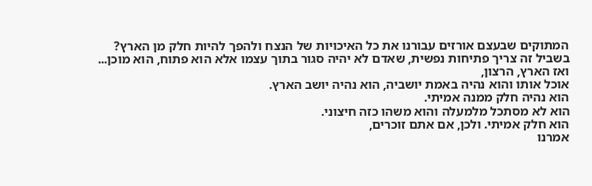המתוקים שבעצם אורזים עבורנו את כל האיכויות של הנצח ולהפך להיות חלק מן הארץ?
בשביל זה צריך פתיחות נפשית, שאדם לא יהיה סגור בתוך עצמו אלא הוא פתוח, הוא מוכן...
ואז הארץ, הרצון,
אוכל אותו והוא נהיה באמת יושביה, הוא נהיה יושב הארץ.
הוא נהיה חלק ממנה אמיתי.
הוא לא מסתכל מלמעלה והוא משהו כזה חיצוני.
הוא חלק אמיתי. ולכן, אם אתם זוכרים,
אמרנו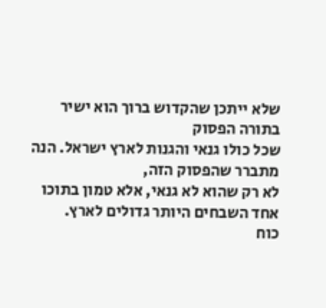שלא ייתכן שהקדוש ברוך הוא ישיר בתורה הפסוק
שכל כולו גנאי והגנות לארץ ישראל. הנה מתברר שהפסוק הזה,
לא רק שהוא לא גנאי, אלא טמון בתוכו אחד השבחים היותר גדולים לארץ.
כוח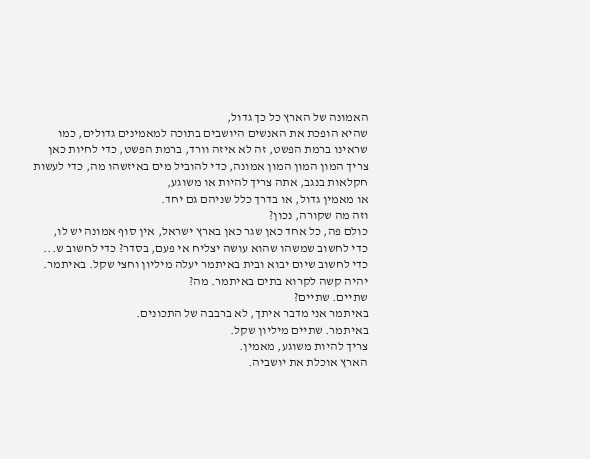האמונה של הארץ כל כך גדול,
שהיא הופכת את האנשים היושבים בתוכה למאמינים גדולים, כמו שראינו ברמת הפשט, זה לא איזה וורד, ברמת הפשט, כדי לחיות כאן צריך המון המון המון אמונה, כדי להוביל מים באיזשהו מה, כדי לעשות חקלאות בנגב, אתה צריך להיות או משוגע,
או מאמין גדול, או בדרך כלל שניהם גם יחד.
וזה מה שקורה, נכון?
כולם פה, כל אחד כאן שגר כאן בארץ ישראל, אין סוף אמונה יש לו,
כדי לחשוב שמשהו שהוא עושה יצליח אי פעם, בסדר? כדי לחשוב ש...
כדי לחשוב שיום יבוא ובית באיתמר יעלה מיליון וחצי שקל. באיתמר.
יהיה קשה לקרוא בתים באיתמר. מה?
שתיים. שתיים?
באיתמר אני מדבר איתך, לא ברבבה של התכונים.
באיתמר. שתיים מיליון שקל.
צריך להיות משוגע, מאמין.
הארץ אוכלת את יושביה.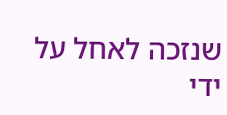שנזכה לאחל על ידי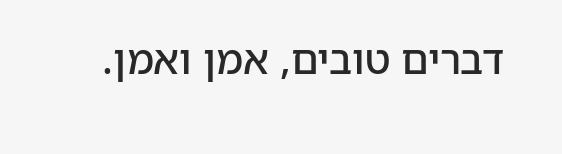דברים טובים, אמן ואמן.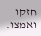חזקו ואמצו.